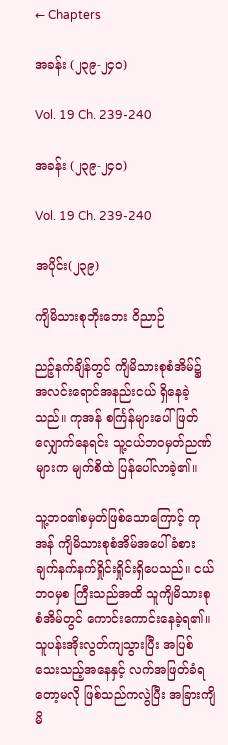← Chapters

အခန်း (၂၃၉-၂၄၀)

Vol. 19 Ch. 239-240

အခန်း (၂၃၉-၂၄၀)

Vol. 19 Ch. 239-240

အပိုင်း(၂၃၉)

ကျိမိသားစုဘိုးဘေး ဝိညာဉ်

ညဉ့်နက်ချိန်တွင် ကျိမိသားစုစံအိမ်၌ အလင်းရောင်အနည်းငယ် ရှိနေခဲ့သည်။ ကုအန် စင်္ကြန်များပေါ် ဖြတ်လျှောက်နေရင်း သူ့ငယ်ဘ၀မှတ်ညဏ်များက မျက်စိထဲ ပြန်ပေါ်လာခဲ့၏။

သူ့ဘ၀၏စမှတ်ဖြစ်သောကြောင့် ကုအန် ကျိမိသားစုစံအိမ်အပေါ် ခံစားချက်နက်နက်ရှိုင်းရှိုင်းရှိပေသည်။ ငယ်ဘ၀မှစ ကြီးသည်အထိ သူကျိမိသားစုစံအိမ်တွင် ကောင်းကောင်းနေခဲ့ရ၏။ သူပန်းအိုးလွတ်ကျသွားပြီး အပြစ်သေးသည့်အနေနှင့် လက်အဖြတ်ခံရတော့မလို ဖြစ်သည်ကလွဲပြီး အခြားကျိမိ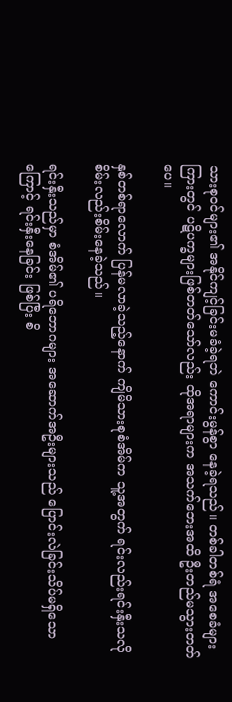သားစု၀င်များ၏ အနိုင်ကျင့်ခြင်းမခံခဲ့ရဘဲ ကောင်းမွန်စွာ နေခဲ့ရသည်။ တစ်ခါတစ်ရံ အစေခံများကြားတွင် ပဋိပက္ခများဖြစ်တတ်သော်လည်း ထိုအရာများက အသက်ဘေးအထိ ဦးတည်မသွားတတ်ပေ။

နှစ်တစ်ရာလောက် ပြန်မလာခဲ့သည့်နောက် ကျိမိသားစုစံအိမ်က သူ့အတွက် ရင်းလည်းရင်းနှီးသလို စိမ်းလည်းစိမ်းနေခဲ့သည်။

ရင်းနှီးသည်မှာ စံအိမ်၏ ပရိဘောဂများ အဆောက်အဦးများသည် ပြောင်းလဲခြင်းသိပ်မရှိသောကြောင့် ရင်းနှီးနေခြင်း ဖြစ်ပြီး စိ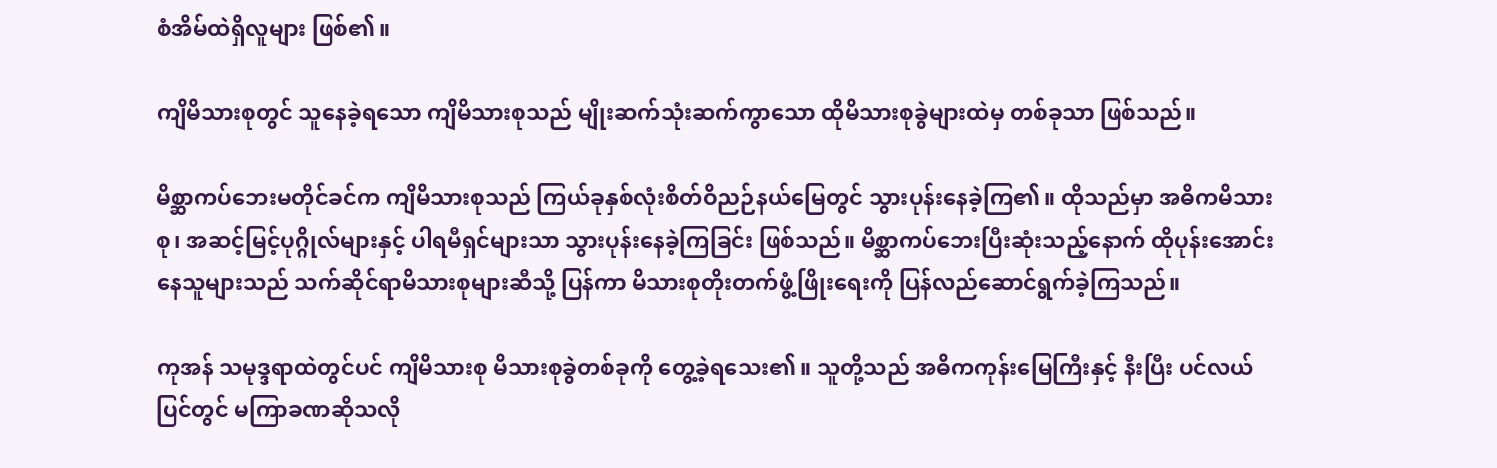စံအိမ်ထဲရှိလူများ ဖြစ်၏။

ကျိမိသားစုတွင် သူနေခဲ့ရသော ကျိမိသားစုသည် မျိုးဆက်သုံးဆက်ကွာသော ထိုမိသားစုခွဲများထဲမှ တစ်ခုသာ ဖြစ်သည်။

မိစ္ဆာကပ်ဘေးမတိုင်ခင်က ကျိမိသားစုသည် ကြယ်ခုနှစ်လုံးစိတ်ဝိညဉ်နယ်မြေတွင် သွားပုန်းနေခဲ့ကြ၏။ ထိုသည်မှာ အဓိကမိသားစု၊ အဆင့်မြင့်ပုဂ္ဂိုလ်များနှင့် ပါရမီရှင်များသာ သွားပုန်းနေခဲ့ကြခြင်း ဖြစ်သည်။ မိစ္ဆာကပ်ဘေးပြီးဆုံးသည့်နောက် ထိုပုန်းအောင်းနေသူများသည် သက်ဆိုင်ရာမိသားစုများဆီသို့ ပြန်ကာ မိသားစုတိုးတက်ဖွံ့ဖြိုးရေးကို ပြန်လည်ဆောင်ရွက်ခဲ့ကြသည်။

ကုအန် သမုဒ္ဒရာထဲတွင်ပင် ကျိမိသားစု မိသားစုခွဲတစ်ခုကို ‌တွေ့ခဲ့ရသေး၏။ သူတို့သည် အဓိကကုန်းမြေကြီးနှင့် နီးပြီး ပင်လယ်ပြင်တွင် မကြာခဏဆိုသလို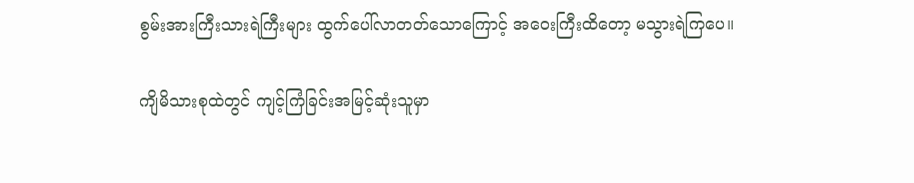စွမ်းအားကြီးသားရဲကြီးများ ထွက်ပေါ်လာတတ်သောကြောင့် အဝေးကြီးထိတော့ မသွားရဲကြပေ။

ကျိမိသားစုထဲတွင် ကျင့်ကြံခြင်းအမြင့်ဆုံးသူမှာ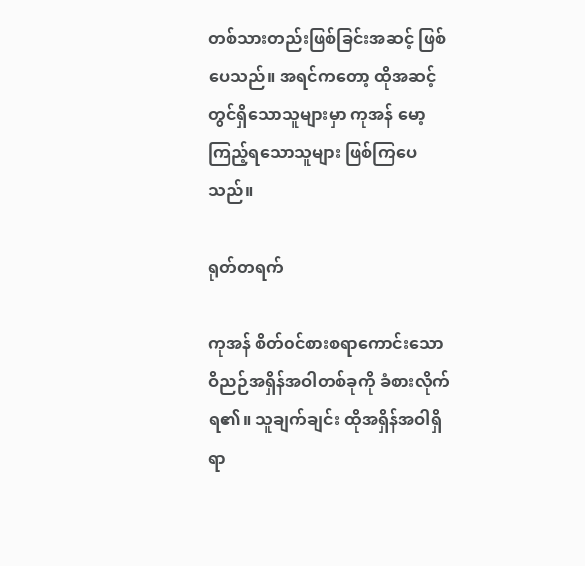တစ်သားတည်းဖြစ်ခြင်းအဆင့် ဖြစ်ပေသည်။ အရင်ကတော့ ထိုအဆင့်တွင်ရှိသောသူများမှာ ကုအန် မော့ကြည့်ရသောသူများ ဖြစ်ကြပေသည်။

ရုတ်တရက်

ကုအန် စိတ်၀င်စားစရာကောင်းသော ဝိညဉ်အရှိန်အဝါတစ်ခုကို ခံစားလိုက်ရ၏။ သူချက်ချင်း ထိုအရှိန်အဝါရှိရာ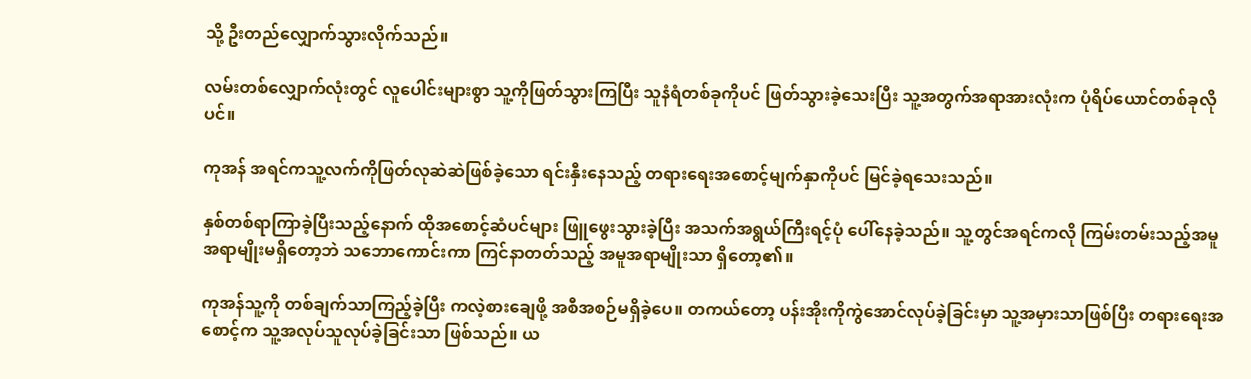သို့ ဦးတည်လျှောက်သွားလိုက်သည်။

လမ်းတစ်လျှောက်လုံးတွင် လူပေါင်းများစွာ သူ့ကိုဖြတ်သွားကြပြီး သူနံရံတစ်ခုကိုပင် ဖြတ်သွားခဲ့သေးပြီး သူ့အတွက်အရာအားလုံးက ပုံရိပ်ယောင်တစ်ခုလိုပင်။

ကုအန် အရင်ကသူ့လက်ကိုဖြတ်လုဆဲဆဲဖြစ်ခဲ့သော ရင်းနှီးနေသည့် တရားရေးအစောင့်မျက်နှာကိုပင် မြင်ခဲ့ရသေးသည်။

နှစ်တစ်ရာကြာခဲ့ပြီးသည့်နောက် ထိုအစောင့်ဆံပင်များ ဖြူဖွေးသွားခဲ့ပြီး အသက်အရွယ်ကြီးရင့်ပုံ ပေါ်နေခဲ့သည်။ သူ့တွင်အရင်ကလို ကြမ်းတမ်းသည့်အမူအရာမျိုးမရှိတော့ဘဲ သဘောကောင်းကာ ကြင်နာတတ်သည့် အမူအရာမျိုးသာ ရှိတော့၏။

ကုအန်သူ့ကို တစ်ချက်သာကြည့်ခဲ့ပြီး ကလဲ့စားချေဖို့ အစီအစဉ်မရှိခဲ့ပေ။ တကယ်တော့ ပန်းအိုးကိုကွဲအောင်လုပ်ခဲ့ခြင်းမှာ သူ့အမှားသာဖြစ်ပြီး တရားရေးအစောင့်က သူ့အလုပ်သူလုပ်ခဲ့ခြင်းသာ ဖြစ်သည်။ ယ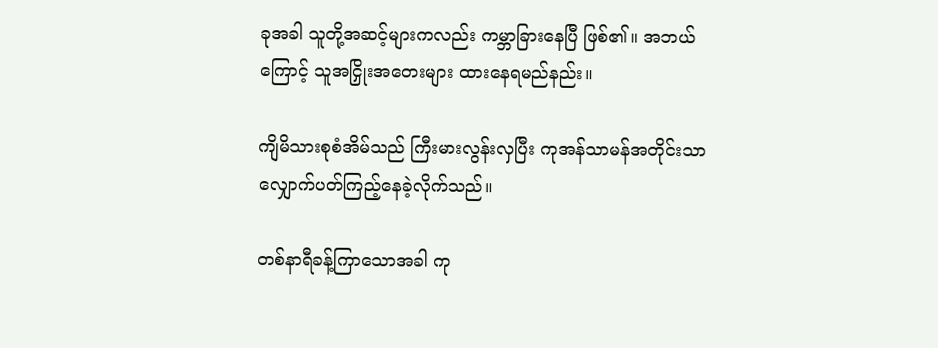ခုအခါ သူတို့အဆင့်များကလည်း ကမ္ဘာခြားနေပြီ ဖြစ်၏။ အဘယ်ကြောင့် သူအငြှိုးအတေးများ ထားနေရမည်နည်း။

ကျိမိသားစုစံအိမ်သည် ကြီးမားလွန်းလှပြီး ကုအန်သာမန်အတိုင်းသာ လျှောက်ပတ်ကြည့်နေခဲ့လိုက်သည်။

တစ်နာရီခန့်ကြာသောအခါ ကု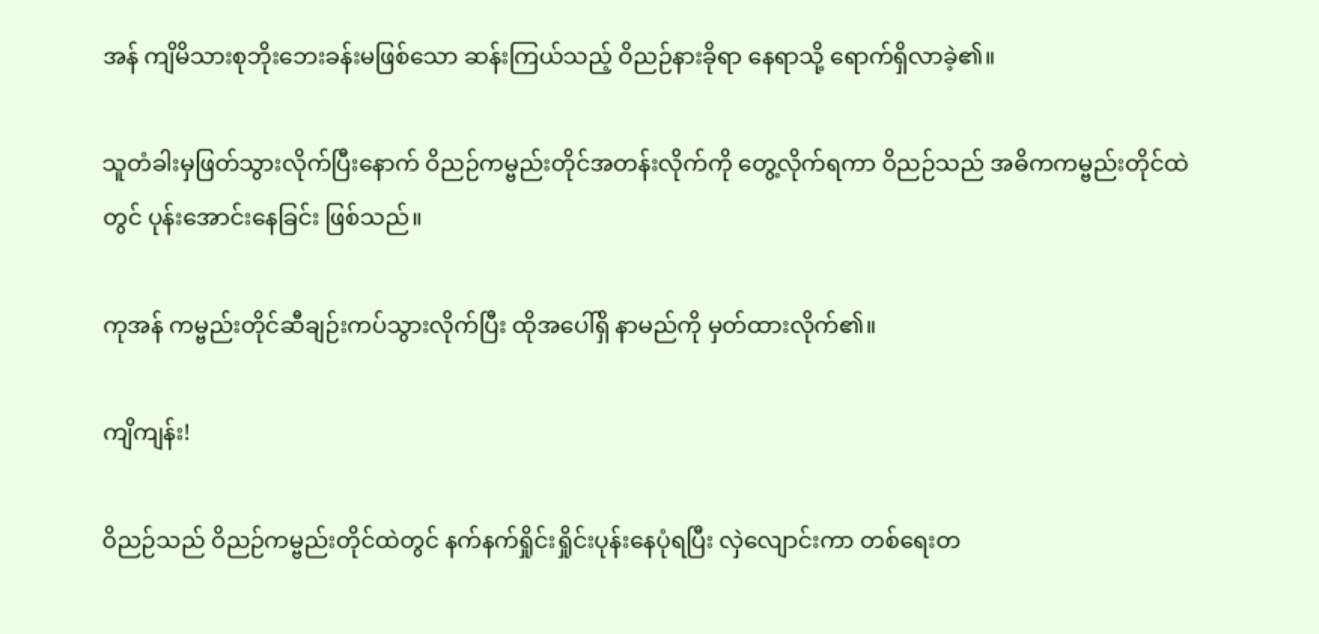အန် ကျိမိသားစုဘိုးဘေးခန်းမဖြစ်သော ဆန်းကြယ်သည့် ဝိညဉ်နားခိုရာ နေရာသို့ ရောက်ရှိလာခဲ့၏။

သူတံခါးမှဖြတ်သွားလိုက်ပြီးနောက် ဝိညဉ်ကမ္ဗည်းတိုင်အတန်းလိုက်ကို တွေ့လိုက်ရကာ ဝိညဉ်သည် အဓိကကမ္ဗည်းတိုင်ထဲတွင် ပုန်းအောင်းနေခြင်း ဖြစ်သည်။

ကုအန် ကမ္ဗည်းတိုင်ဆီချဉ်းကပ်သွားလိုက်ပြီး ထိုအပေါ်ရှိ နာမည်ကို မှတ်ထားလိုက်၏။

ကျိကျန်း!

ဝိညဉ်သည် ဝိညဉ်ကမ္ဗည်းတိုင်ထဲတွင် နက်နက်ရှိုင်းရှိုင်းပုန်းနေပုံရပြီး လှဲလျောင်းကာ တစ်ရေးတ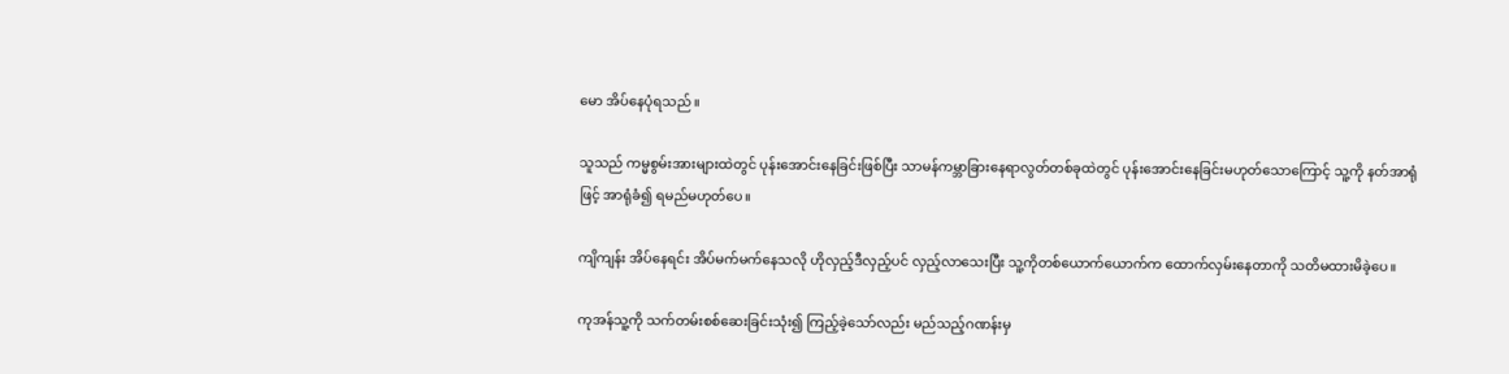မော အိပ်နေပုံရသည်။

သူသည် ကမ္မစွမ်းအားများထဲတွင် ပုန်းအောင်းနေခြင်းဖြစ်ပြီး သာမန်ကမ္ဘာခြားနေရာလွတ်တစ်ခုထဲတွင် ပုန်းအောင်းနေခြင်းမဟုတ်သောကြောင့် သူ့ကို နတ်အာရုံဖြင့် အာရုံခံ၍ ရမည်မဟုတ်ပေ။

ကျိကျန်း အိပ်နေရင်း အိပ်မက်မက်နေသလို ဟိုလှည့်ဒီလှည့်ပင် လှည့်လာသေးပြီး သူ့ကိုတစ်ယောက်ယောက်က ထောက်လှမ်းနေတာကို သတိမထားမိခဲ့ပေ။

ကုအန်သူ့ကို သက်တမ်းစစ်ဆေးခြင်းသုံး၍ ကြည့်ခဲ့သော်လည်း မည်သည့်ဂဏန်းမှ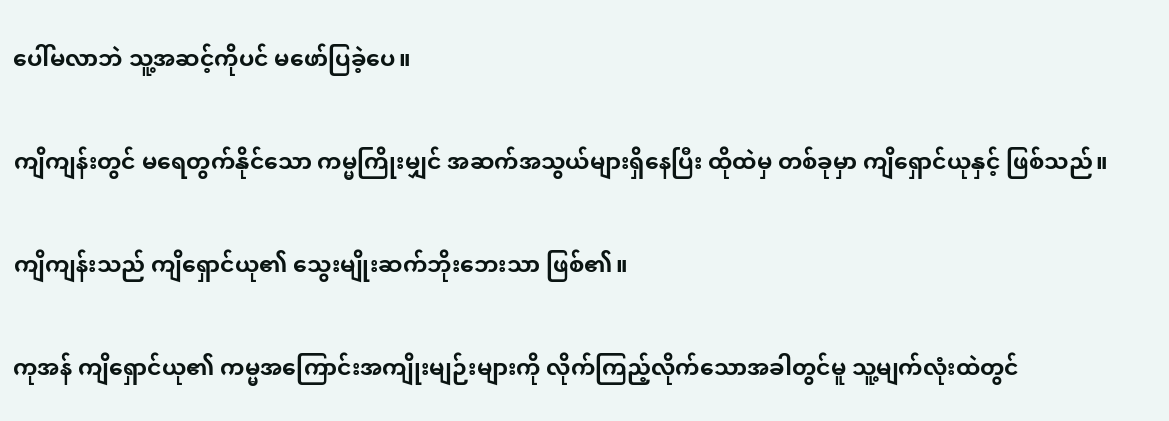ပေါ်မလာဘဲ သူ့အဆင့်ကိုပင် မဖော်ပြခဲ့ပေ။

ကျိကျန်းတွင် မရေတွက်နိုင်သော ကမ္မကြိုးမျှင် အဆက်အသွယ်များရှိနေပြီး ထိုထဲမှ တစ်ခုမှာ ကျိရှောင်ယုနှင့် ဖြစ်သည်။

ကျိကျန်းသည် ကျိရှောင်ယု၏ သွေးမျိုးဆက်ဘိုးဘေးသာ ဖြစ်၏။

ကုအန် ကျိရှောင်ယု၏ ကမ္မအကြောင်းအကျိုးမျဉ်းများကို လိုက်ကြည့်လိုက်သောအခါတွင်မူ သူ့မျက်လုံးထဲတွင်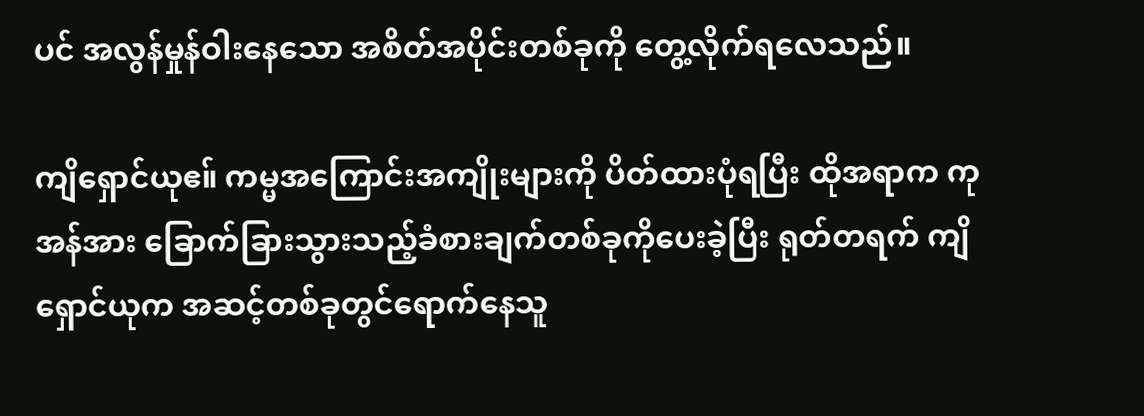ပင် အလွန်မှုန်ဝါးနေသော အစိတ်အပိုင်းတစ်ခုကို တွေ့လိုက်ရလေသည်။

ကျိရှောင်ယုဧ။် ကမ္မအကြောင်းအကျိုးများကို ပိတ်ထားပုံရပြီး ထိုအရာက ကုအန်အား ခြောက်ခြားသွားသည့်ခံစားချက်တစ်ခုကိုပေးခဲ့ပြီး ရုတ်တရက် ကျိရှောင်ယုက အဆင့်တစ်ခုတွင်ရောက်နေသူ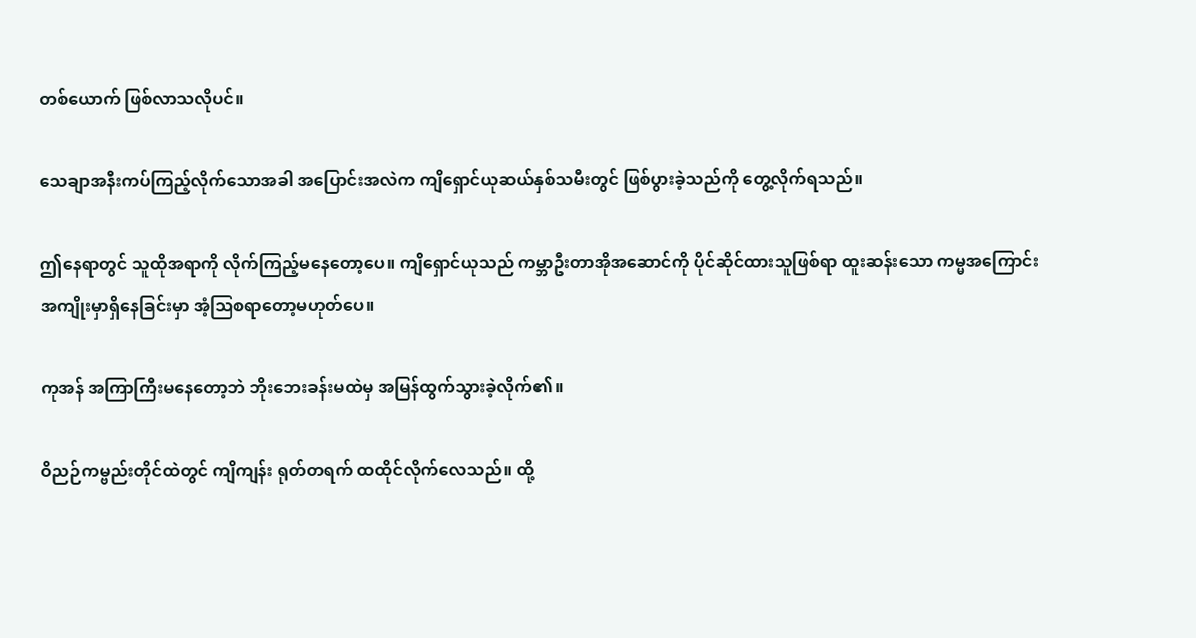တစ်ယောက် ဖြစ်လာသလိုပင်။

သေချာအနီးကပ်ကြည့်လိုက်သောအခါ အပြောင်းအလဲက ကျိရှောင်ယုဆယ်နှစ်သမီးတွင် ဖြစ်ပွားခဲ့သည်ကို ‌တွေ့လိုက်ရသည်။

ဤနေရာတွင် သူထိုအရာကို လိုက်ကြည့်မနေတော့ပေ။ ကျိရှောင်ယုသည် ကမ္ဘာဦးတာအိုအဆောင်ကို ပိုင်ဆိုင်ထားသူဖြစ်ရာ ထူးဆန်းသော ကမ္မအကြောင်းအကျိုးမှာရှိနေခြင်းမှာ အံ့ဩစရာတော့မဟုတ်ပေ။

ကုအန် အကြာကြီးမနေတော့ဘဲ ဘိုးဘေးခန်းမထဲမှ အမြန်ထွက်သွားခဲ့လိုက်၏။

ဝိညဉ်ကမ္ဗည်းတိုင်ထဲတွင် ကျိကျန်း ရုတ်တရက် ထထိုင်လိုက်လေသည်။ ထို့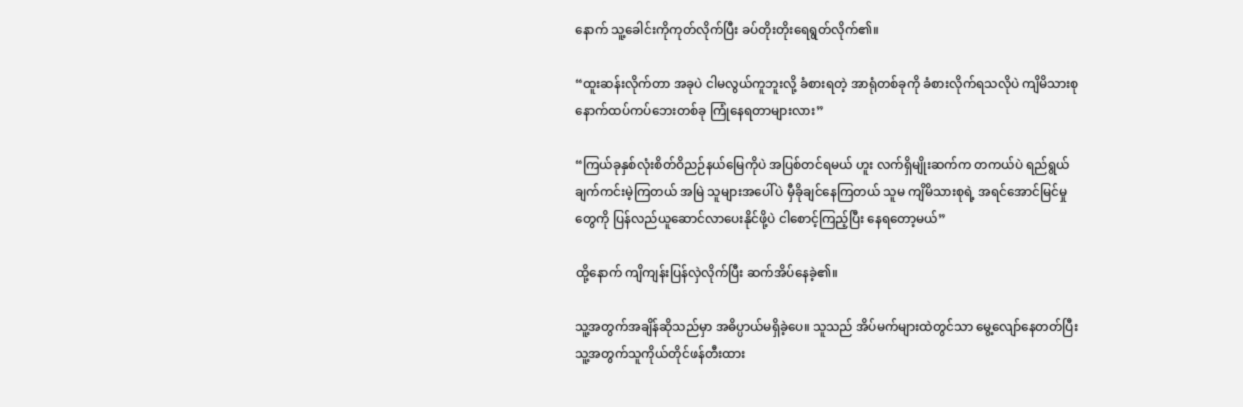နောက် သူ့ခေါင်းကိုကုတ်လိုက်ပြီး ခပ်တိုးတိုးရေရွတ်လိုက်၏။

“ထူးဆန်းလိုက်တာ အခုပဲ ငါမလွယ်ကူဘူးလို့ ခံစားရတဲ့ အာရုံတစ်ခုကို ခံစားလိုက်ရသလိုပဲ ကျိမိသားစုနောက်ထပ်ကပ်ဘေးတစ်ခု ကြုံနေရတာများလား”

“ကြယ်ခုနှစ်လုံးစိတ်ဝိညဉ်နယ်မြေကိုပဲ အပြစ်တင်ရမယ် ဟူး လက်ရှိမျိုးဆက်က တကယ်ပဲ ရည်ရွယ်ချက်ကင်းမဲ့ကြတယ် အမြဲ သူများအပေါ်ပဲ မှီခိုချင်နေကြတယ် သူမ ကျိမိသားစုရဲ့ အရင်အောင်မြင်မှုတွေကို ပြန်လည်ယူဆောင်လာပေးနိုင်ဖို့ပဲ ငါစောင့်ကြည့်ပြီး နေရတော့မယ်”

ထို့နောက် ကျိကျန်းပြန်လှဲလိုက်ပြီး ဆက်အိပ်နေခဲ့၏။

သူ့အတွက်အချိန်ဆိုသည်မှာ အဓိပ္ပာယ်မရှိခဲ့ပေ။ သူသည် အိပ်မက်များထဲတွင်သာ မွေ့လျော်နေတတ်ပြီး သူ့အတွက်သူကိုယ်တိုင်ဖန်တီးထား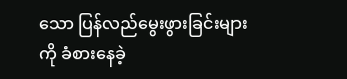သော ပြန်လည်မွေးဖွားခြင်းများကို ခံစားနေခဲ့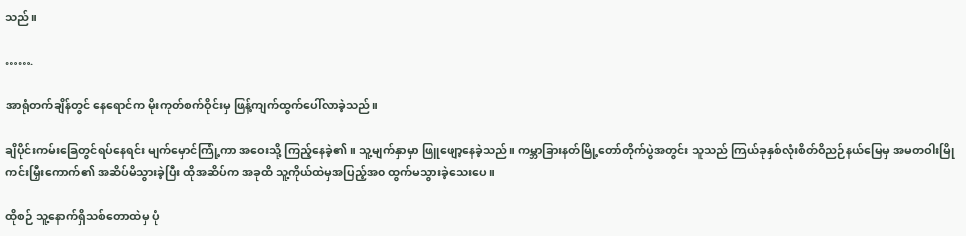သည်။

…….

အာရုံတက်ချိန်တွင် နေရောင်က မိုးကုတ်စက်ဝိုင်းမှ ဖြန့်ကျက်ထွက်ပေါ်လာခဲ့သည်။

ချိပိုင်းကမ်းခြေတွင်ရပ်နေရင်း မျက်မှောင်ကြုံ့ကာ အဝေးသို့ ကြည့်နေခဲ့၏။ သူ့မျက်နှာမှာ ဖြူဖျော့နေခဲ့သည်။ ကမ္ဘာခြားနတ်မြို့တော်တိုက်ပွဲအတွင်း သူသည် ကြယ်ခုနှစ်လုံးစိတ်ဝိညဉ်နယ်မြေမှ အမတဝါးမြိုကင်းမြှီးကောက်၏ အဆိပ်မိသွားခဲ့ပြီး ထိုအဆိပ်က အခုထိ သူ့ကိုယ်ထဲမှအပြည့်အ၀ ထွက်မသွားခဲ့သေးပေ။

ထိုစဉ် သူ့နောက်ရှိသစ်တောထဲမှ ပုံ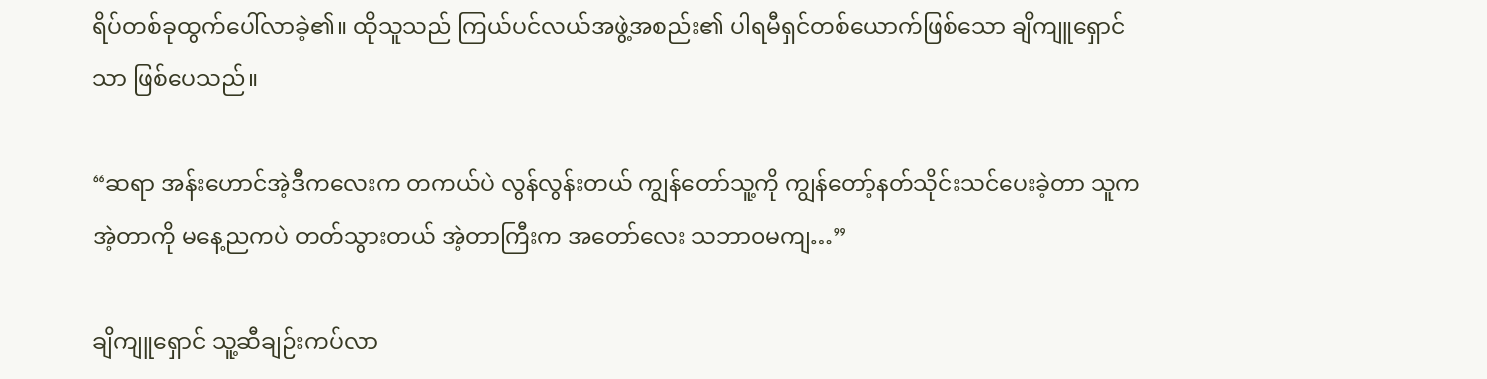ရိပ်တစ်ခုထွက်ပေါ်လာခဲ့၏။ ထိုသူသည် ကြယ်ပင်လယ်အဖွဲ့အစည်း၏ ပါရမီရှင်တစ်ယောက်ဖြစ်သော ချိကျူရှောင်သာ ဖြစ်ပေသည်။

“ဆရာ အန်းဟောင်အဲ့ဒီကလေးက တကယ်ပဲ လွန်လွန်းတယ် ကျွန်တော်သူ့ကို ကျွန်တော့်နတ်သိုင်းသင်ပေးခဲ့တာ သူကအဲ့တာကို မနေ့ညကပဲ တတ်သွားတယ် အဲ့တာကြီးက‌ အတော်လေး သဘာ၀မကျ…”

ချိကျူရှောင် သူ့ဆီချဉ်းကပ်လာ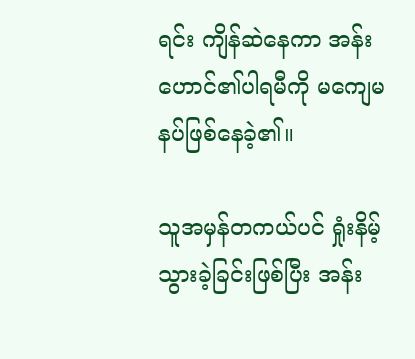ရင်း ကျိန်‌ဆဲနေကာ အန်းဟောင်၏ပါရမီကို မကျေမနပ်ဖြစ်နေခဲ့၏။

သူအမှန်တကယ်ပင် ရှုံးနိမ့်သွားခဲ့ခြင်းဖြစ်ပြီး အန်း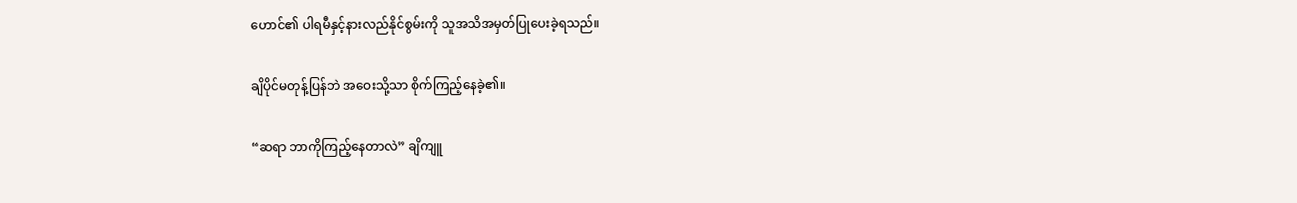ဟောင်၏ ပါရမီနှင့်နားလည်နိုင်စွမ်းကို သူအသိအမှတ်ပြုပေးခဲ့ရသည်။

ချိပိုင်မတုန့်ပြန်ဘဲ အဝေးသို့သာ စိုက်ကြည့်နေခဲ့၏။

“ဆရာ ဘာကိုကြည့်နေတာလဲ” ချိကျူ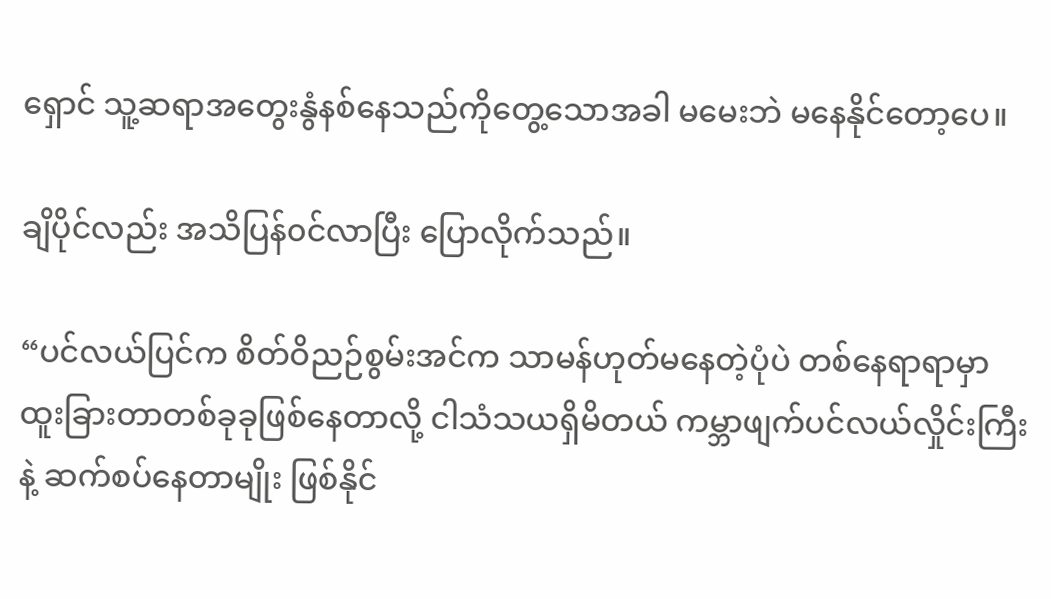ရှောင် သူ့ဆရာအတွေးနွံနစ်နေသည်ကိုတွေ့သောအခါ မမေးဘဲ မနေနိုင်တော့ပေ။

ချိပိုင်လည်း အသိပြန်၀င်လာပြီး ပြောလိုက်သည်။

“ပင်လယ်ပြင်က စိတ်ဝိညဉ်စွမ်းအင်က သာမန်ဟုတ်မနေတဲ့ပုံပဲ တစ်နေရာရာမှာ ထူးခြားတာတစ်ခုခုဖြစ်နေတာလို့ ငါသံသယရှိမိတယ် ကမ္ဘာဖျက်ပင်လယ်လှိုင်းကြီးနဲ့ ဆက်စပ်နေတာမျိုး ဖြစ်နိုင်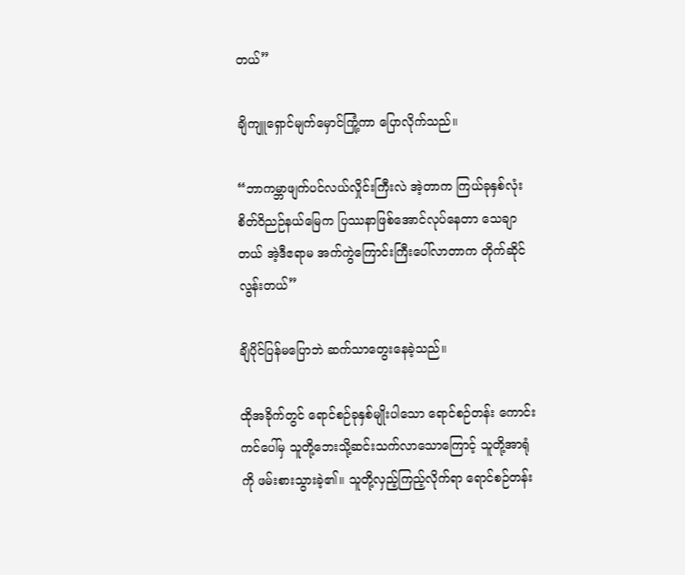တယ်”

ချိကျူရှောင်မျက်မှောင်ကြုံ့ကာ ပြောလိုက်သည်။

“ဘာကမ္ဘာဖျက်ပင်လယ်လှိုင်းကြီးလဲ အဲ့တာက ကြယ်ခုနှစ်လုံးစိတ်ဝိညဉ်နယ်မြေက ပြဿနာဖြစ်အောင်လုပ်နေတာ သေချာတယ် အဲ့ဒီဧရာမ အက်ကွဲကြောင်းကြီးပေါ်လာတာက တိုက်ဆိုင်လွန်းတယ်”

ချိပိုင်ပြန်မပြောဘဲ ဆက်သာတွေးနေခဲ့သည်။

ထိုအခိုက်တွင် ရောင်စဉ်ခုနှစ်မျိုးပါသော ရောင်စဉ်တန်း ကောင်းကင်ပေါ်မှ သူတို့ဘေးသို့ဆင်းသက်လာသောကြောင့် သူတို့အာရုံကို ဖမ်းစားသွားခဲ့၏။ သူတို့လှည့်ကြည့်လိုက်ရာ ရောင်စဉ်တန်း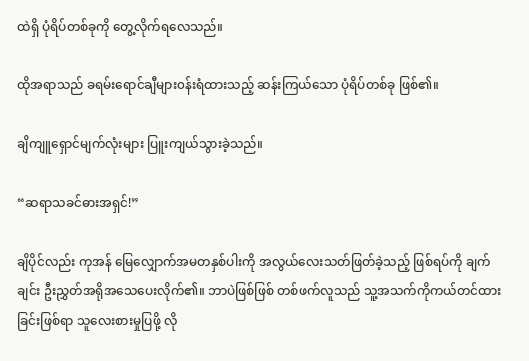ထဲရှိ ပုံရိပ်တစ်ခုကို တွေ့လိုက်ရလေသည်။

ထိုအရာသည် ခရမ်းရောင်ချီများ၀န်းရံထားသည့် ဆန်းကြယ်သော ပုံရိပ်တစ်ခု ဖြစ်၏။

ချိကျူရှောင်မျက်လုံးများ ပြူးကျယ်သွားခဲ့သည်။

“ဆရာသခင်ဓားအရှင်!”

ချိပိုင်လည်း ကုအန် မြေလျှောက်အမတနှစ်ပါးကို အလွယ်လေးသတ်ဖြတ်ခဲ့သည့် ဖြစ်ရပ်ကို ချက်ချင်း ဦးညွှတ်အရိုအသေပေးလိုက်၏။ ဘာပဲဖြစ်ဖြစ် တစ်ဖက်လူသည် သူ့အသက်ကိုကယ်တင်ထားခြင်းဖြစ်ရာ သူလေးစားမှုပြဖို့ လို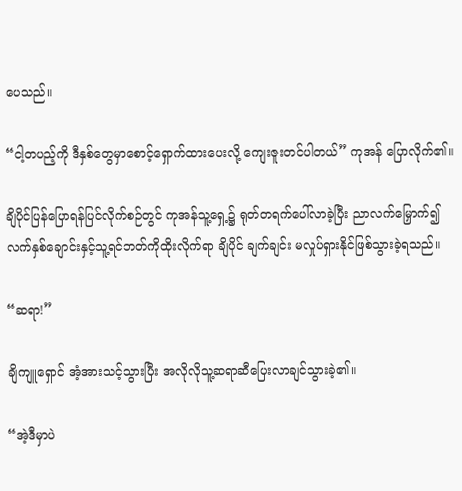ပေသည်။

“ငါ့တပည့်ကို ဒီနှစ်တွေမှာစောင့်ရှောက်ထားပေးလို့ ကျေးဇူးတင်ပါတယ်” ကုအန် ပြောလိုက်၏။

ချိပိုင်ပြန်ပြောရန်ပြင်လိုက်စဉ်တွင် ကုအန်သူ့ရှေ့၌ ရုတ်တရက်ပေါ်လာခဲ့ပြီး ညာလက်မြှောက်၍ လက်နှစ်ချောင်းနှင့်သူ့ရင်ဘတ်ကိုထိုးလိုက်ရာ ချိပိုင် ချက်ချင်း မလှုပ်ရှားနိုင်ဖြစ်သွားခဲ့ရသည်။

“ဆရာ!”

ချိကျူရှောင် အံ့အားသင့်သွားပြီး အလိုလိုသူ့ဆရာဆီပြေးလာချင်သွားခဲ့၏။

“အဲ့ဒီမှာပဲ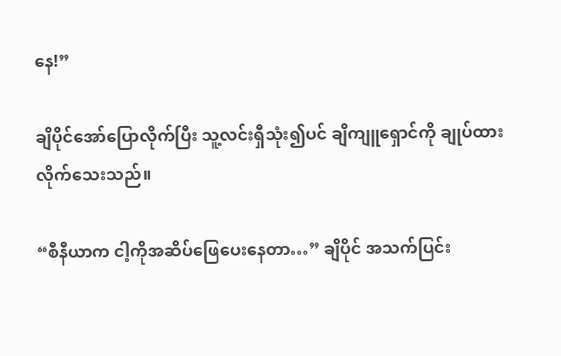နေ!”

ချိပိုင်အော်ပြောလိုက်ပြီး သူ့လင်းရှီသုံး၍ပင် ချိကျူရှောင်ကို ချုပ်ထားလိုက်သေးသည်။

“စီနီယာက ငါ့ကိုအဆိပ်ဖြေပေးနေတာ…” ချိပိုင် အသက်ပြင်း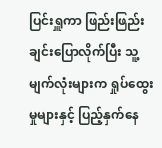ပြင်းရှူကာ ဖြည်းဖြည်းချင်းပြောလိုက်ပြီး သူ့မျက်လုံးများက ရှုပ်ထွေးမှုများနှင့် ပြည့်နှက်နေ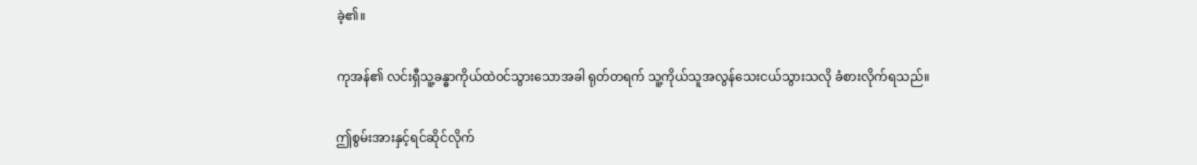ခဲ့၏။

ကုအန်၏ လင်းရှီသူ့ခန္ဓာကိုယ်ထဲ၀င်သွားသောအခါ ရုတ်တရက် သူ့ကိုယ်သူအလွန်သေးငယ်သွားသလို ခံစားလိုက်ရသည်။

ဤစွမ်းအားနှင့်ရင်ဆိုင်လိုက်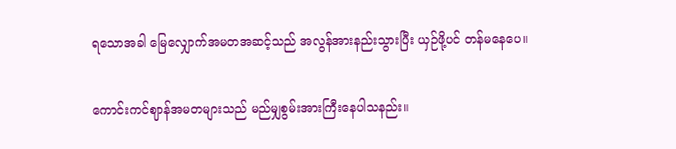ရသောအခါ မြေလျှောက်အမတအဆင့်သည် အလွန်အားနည်းသွားပြီး ယှဉ်ဖို့ပင် တန်မနေပေ။

ကောင်းကင်ဈာန်အမတများသည် မည်မျှစွမ်းအားကြီးနေပါသနည်း။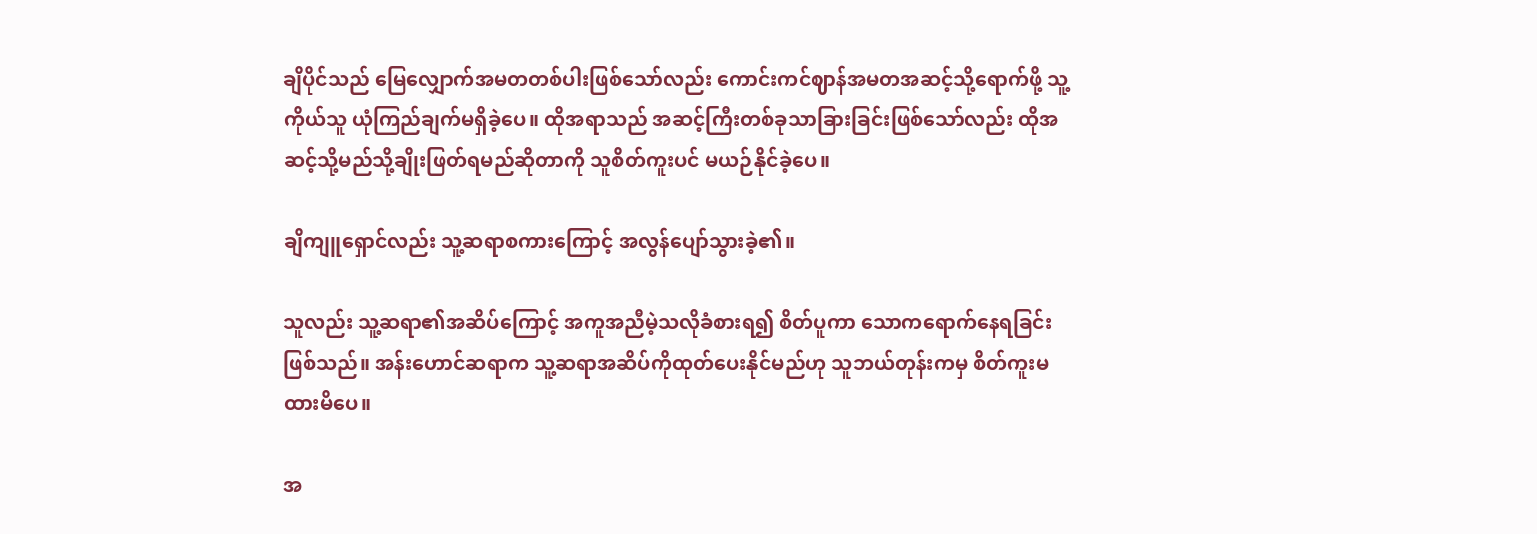ချိပိုင်သည် မြေလျှောက်အမတတစ်ပါးဖြစ်သော်လည်း ကောင်းကင်ဈာန်အမတအဆင့်သို့ရောက်ဖို့ သူ့ကိုယ်သူ ယုံကြည်ချက်မရှိခဲ့ပေ။ ထိုအရာသည် အဆင့်ကြီးတစ်ခုသာခြားခြင်းဖြစ်သော်လည်း ထိုအဆင့်သို့မည်သို့ချိုးဖြတ်ရမည်ဆိုတာကို သူစိတ်ကူးပင် မယဉ်နိုင်ခဲ့ပေ။

ချိကျူရှောင်လည်း သူ့ဆရာစကားကြောင့် အလွန်ပျော်သွားခဲ့၏။

သူလည်း သူ့ဆရာ၏အဆိပ်ကြောင့် အကူအညီမဲ့သလိုခံစားရ၍ စိတ်ပူကာ သောကရောက်နေရခြင်း ဖြစ်သည်။ အန်းဟောင်ဆရာက သူ့ဆရာအဆိပ်ကိုထုတ်ပေးနိုင်မည်ဟု သူဘယ်တုန်းကမှ စိတ်ကူးမထားမိပေ။

အ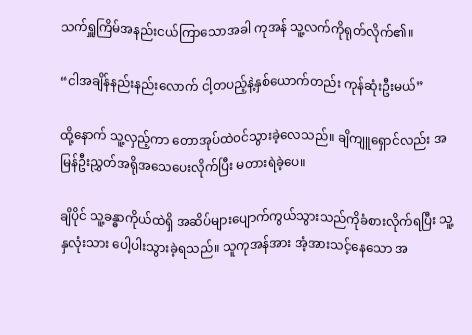သက်ရှူကြိမ်အနည်းငယ်ကြာသောအခါ ကုအန် သူ့လက်ကိုရုတ်လိုက်၏။

“ငါအချိန်နည်းနည်းလောက် ငါ့တပည့်နဲ့နှစ်ယောက်တည်း ကုန်ဆုံးဦးမယ်”

ထို့နောက် သူ့လှည့်ကာ တောအုပ်ထဲ၀င်သွားခဲ့လေသည်။ ချိ‌ကျူရှောင်လည်း အမြန်ဦးညွှတ်အရိုအသေပေးလိုက်ပြီး မတားရဲခဲ့ပေ။

ချိပိုင် သူ့ခန္ဓာကိုယ်ထဲရှိ အဆိပ်များပျောက်ကွယ်သွားသည်ကိုခံစားလိုက်ရပြီး သူ့နှလုံးသား ပေါ့ပါးသွားခဲ့ရသည်။ သူကုအန်အား အံ့အားသင့်နေသော အ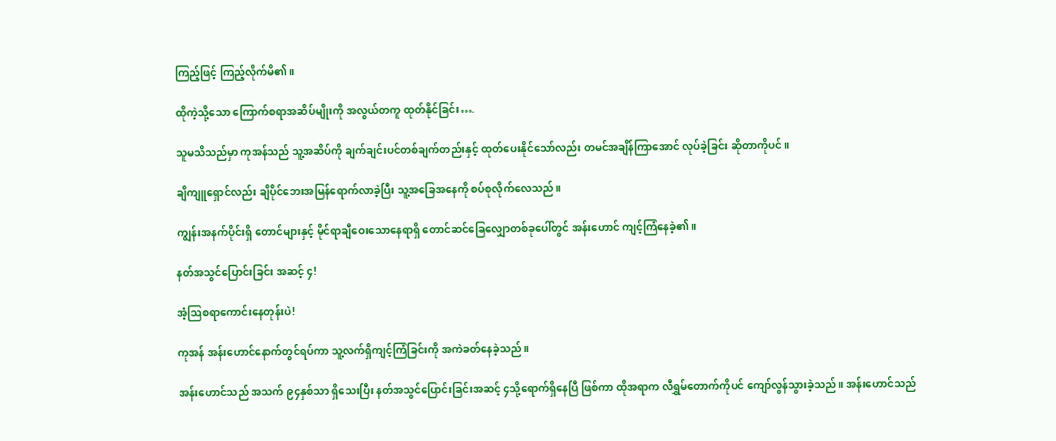ကြည့်ဖြင့် ကြည့်လိုက်မိ၏။

ထိုကဲ့သို့သော ကြောက်စရာအဆိပ်မျိုးကို အလွယ်တကူ ထုတ်နိုင်ခြင်း….

သူမသိသည်မှာ ကုအန်သည် သူ့အဆိပ်ကို ချက်ချင်းပင်တစ်ချက်တည်းနှင့် ထုတ်ပေးနိုင်သော်လည်း တမင်အချိန်ကြာအောင် လုပ်ခဲ့ခြင်း ဆိုတာကိုပင်။

ချိကျူရှောင်လည်း ချိပိုင်ဘေးအမြန်ရောက်လာခဲ့ပြီး သူ့အခြေအနေကို စပ်စုလိုက်လေသည်။

ကျွန်းအနက်ပိုင်းရှိ တောင်များနှင့် မိုင်ရာချီဝေးသောနေရာရှိ တောင်ဆင်ခြေလျှောတစ်ခုပေါ်တွင် အန်းဟောင် ကျင့်ကြံနေခဲ့၏။

နတ်အသွင်ပြောင်းခြင်း အဆင့် ၄!

အံ့ဩစရာကောင်းနေတုန်းပဲ!

ကုအန် အန်းဟောင်နောက်တွင်ရပ်ကာ သူ့လက်ရှိကျင့်ကြံခြင်းကို အကဲခတ်နေခဲ့သည်။

အန်းဟောင်သည် အသက် ၉၄နှစ်သာ ရှိသေးပြီး နတ်အသွင်ပြောင်းခြင်းအဆင့် ၄သို့ရောက်ရှိနေပြီ ဖြစ်ကာ ထိုအရာက လီရွှမ်တောက်ကိုပင် ကျော်လွန်သွားခဲ့သည်။ အန်းဟောင်သည်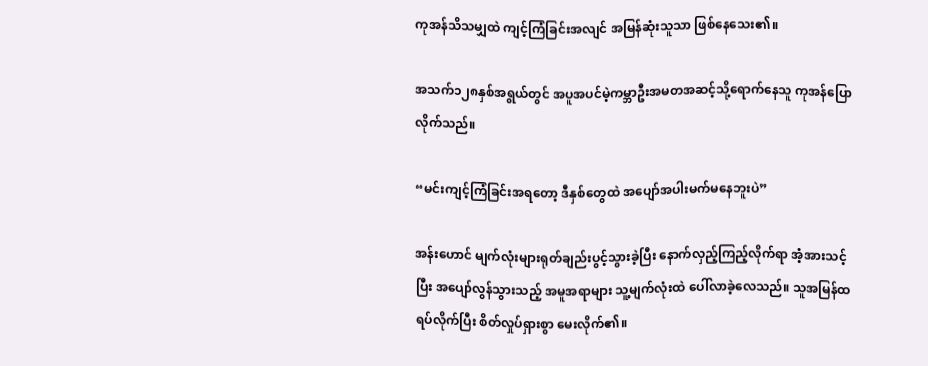ကုအန်သိသမျှထဲ ကျင့်ကြံခြင်းအလျင် အမြန်ဆုံးသူသာ ဖြစ်နေသေး၏။

အသက်၁၂၈နှစ်အရွယ်တွင် အပူအပင်မဲ့ကမ္ဘာဦးအမတအဆင့်သို့ရောက်နေသူ ကုအန်ပြောလိုက်သည်။

“မင်းကျင့်ကြံခြင်းအရတော့ ဒီနှစ်တွေထဲ အပျော်အပါးမက်မနေဘူးပဲ”

အန်းဟောင် မျက်လုံးများရုတ်ချည်းပွင့်သွားခဲ့ပြီး နောက်လှည့်ကြည့်လိုက်ရာ အံ့အားသင့်ပြီး အပျော်လွန်သွားသည့် အမူအရာများ သူ့မျက်လုံးထဲ ပေါ်လာခဲ့လေသည်။ သူအမြန်ထရပ်လိုက်ပြီး စိတ်လှုပ်ရှားစွာ မေးလိုက်၏။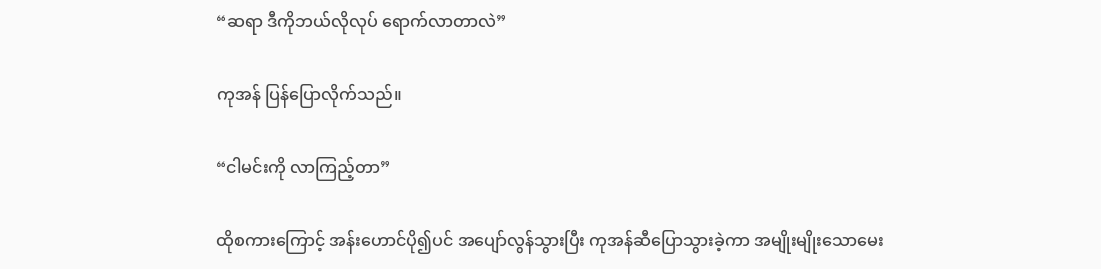“ဆရာ ဒီကိုဘယ်လိုလုပ် ရောက်လာတာလဲ”

ကုအန် ပြန်ပြောလိုက်သည်။

“ငါမင်းကို လာကြည့်တာ”

ထိုစကားကြောင့် အန်းဟောင်ပို၍ပင် အပျော်လွန်သွားပြီး ကုအန်ဆီပြောသွားခဲ့ကာ အမျိုးမျိုးသောမေး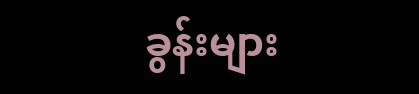ခွန်းများ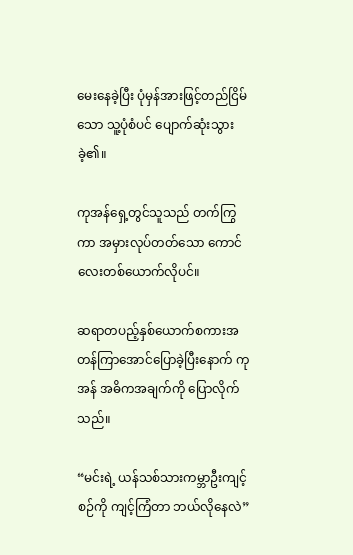မေးနေခဲ့ပြီး ပုံမှန်အားဖြင့်တည်ငြိမ်သော သူ့ပုံစံပင် ပျောက်ဆုံးသွားခဲ့၏။

ကုအန်ရှေ့တွင်သူသည် တက်ကြွကာ အမှားလုပ်တတ်သော ကောင်လေးတစ်ယောက်လိုပင်။

ဆရာတပည့်နှစ်ယောက်စကားအတန်ကြာအောင်ပြောခဲ့ပြီးနောက် ကုအန် အဓိကအချက်ကို ပြောလိုက်သည်။

“မင်းရဲ့ ယန်သစ်သားကမ္ဘာဦးကျင့်စဉ်ကို ကျင့်ကြံတာ ဘယ်လိုနေလဲ”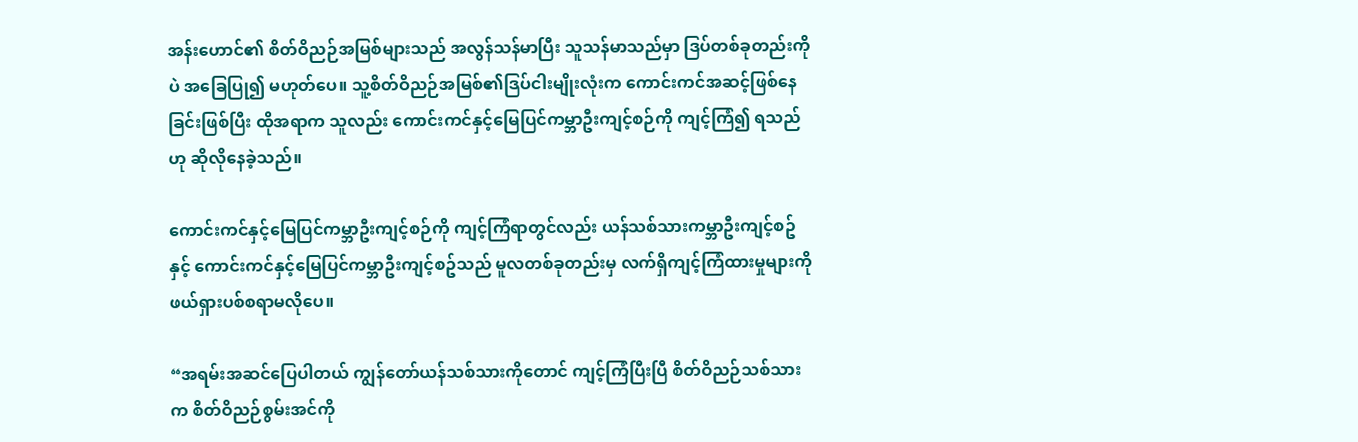အန်းဟောင်၏ စိတ်ဝိညဉ်အမြစ်များသည် အလွန်သန်မာပြီး သူသန်မာသည်မှာ ဒြပ်တစ်ခုတည်းကိုပဲ အခြေပြု၍ မဟုတ်ပေ။ သူ့စိတ်ဝိညဉ်အမြစ်၏ဒြပ်ငါးမျိုးလုံးက ကောင်းကင်အဆင့်ဖြစ်နေခြင်းဖြစ်ပြီး ထိုအရာက သူလည်း ကောင်းကင်နှင့်မြေပြင်ကမ္ဘာဦးကျင့်စဉ်ကို ကျင့်ကြံ၍ ရသည်ဟု ဆိုလိုနေခဲ့သည်။

ကောင်းကင်နှင့်မြေပြင်ကမ္ဘာဦးကျင့်စဉ်ကို ကျင့်ကြံရာတွင်လည်း ယန်သစ်သားကမ္ဘာဦးကျင့်စဥ်နှင့် ကောင်းကင်နှင့်မြေပြင်ကမ္ဘာဦးကျင့်စဥ်သည် မူလတစ်ခုတည်းမှ လက်ရှိကျင့်ကြံထားမှုများကို ဖယ်ရှားပစ်စရာမလိုပေ။

“အရမ်းအဆင်ပြေပါတယ် ကျွန်တော်ယန်သစ်သားကိုတောင် ကျင့်ကြံပြီးပြီ စိတ်ဝိညဉ်သစ်သားက စိတ်ဝိညဉ်စွမ်းအင်ကို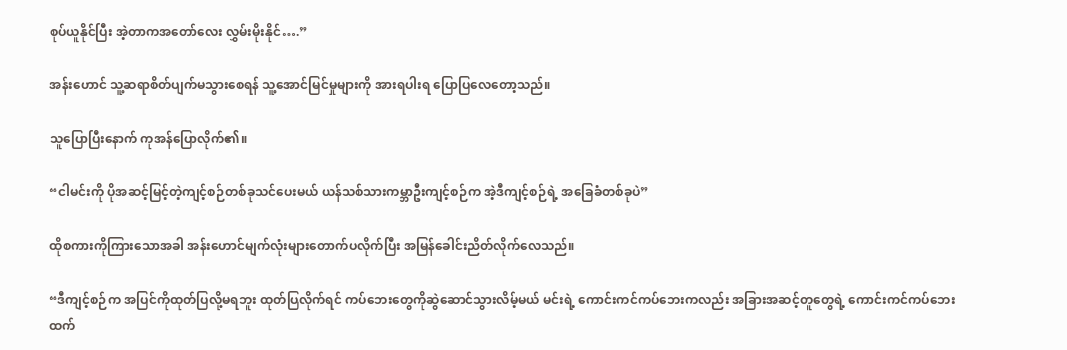စုပ်ယူနိုင်ပြီး အဲ့တာကအတော်လေး လွှမ်းမိုးနိုင်….”

အန်းဟောင် သူ့ဆရာစိတ်ပျက်မသွားစေရန် သူ့အောင်မြင်မှုများကို အားရပါးရ ပြောပြလေတော့သည်။

သူပြောပြီးနောက် ကုအန်ပြောလိုက်၏။

“ငါမင်းကို ပိုအဆင့်မြင့်တဲ့ကျင့်စဉ်တစ်ခုသင်ပေးမယ် ယန်သစ်သားကမ္ဘာဦးကျင့်စဉ်က အဲ့ဒီကျင့်စဉ်ရဲ့ အခြေခံတစ်ခုပဲ”

ထိုစကားကိုကြားသောအခါ အန်းဟောင်မျက်လုံးများတောက်ပလိုက်ပြီး အမြန်ခေါင်းညိတ်လိုက်လေသည်။

“ဒီကျင့်စဉ်က အပြင်ကိုထုတ်ပြလို့မရဘူး ထုတ်ပြလိုက်ရင် ကပ်ဘေးတွေကိုဆွဲဆောင်သွားလိမ့်မယ် မင်းရဲ့ ကောင်းကင်ကပ်ဘေးကလည်း အခြားအဆင့်တူတွေရဲ့ ကောင်းကင်ကပ်ဘေးထက်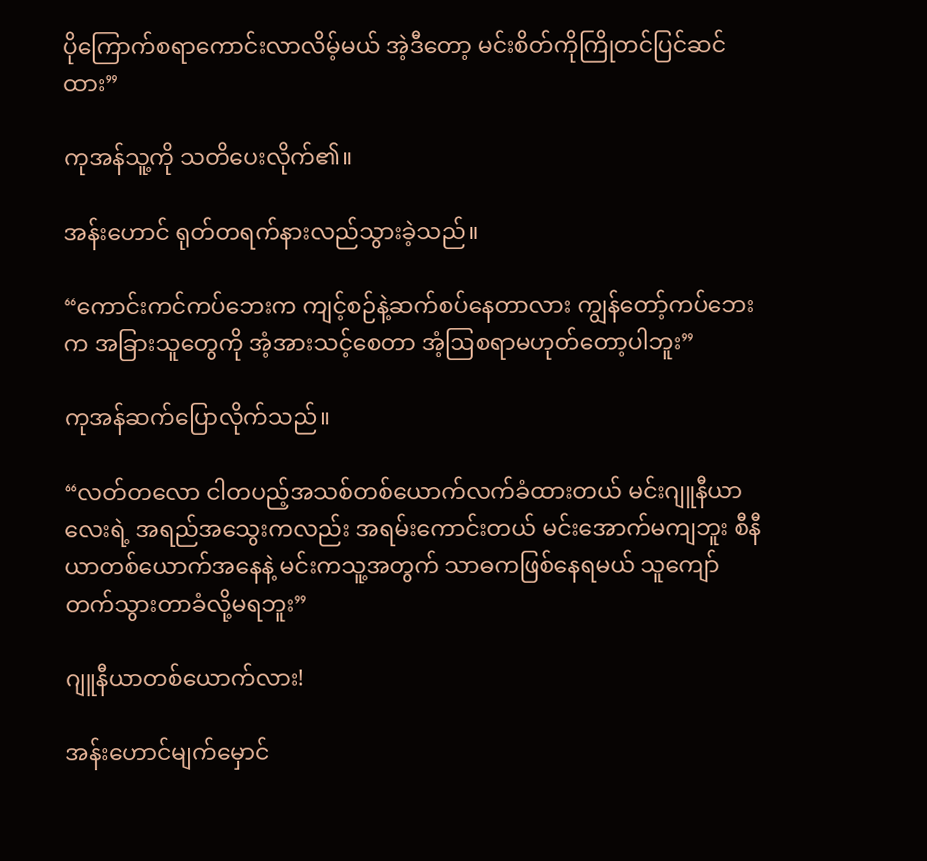ပိုကြောက်စရာကောင်းလာလိမ့်မယ် အဲ့ဒီတော့ မင်းစိတ်ကိုကြိုတင်ပြင်ဆင်ထား”

ကုအန်သူ့ကို သတိပေးလိုက်၏။

အန်းဟောင် ရုတ်တရက်နားလည်သွားခဲ့သည်။

“ကောင်းကင်ကပ်ဘေးက ကျင့်စဉ်နဲ့ဆက်စပ်နေတာလား ကျွန်တော့်ကပ်ဘေးက အခြားသူတွေကို အံ့အားသင့်စေတာ အံ့ဩစရာမဟုတ်တော့ပါဘူး”

ကုအန်ဆက်ပြောလိုက်သည်။

“လတ်တလော ငါတပည့်အသစ်တစ်ယောက်လက်ခံထားတယ် မင်းဂျူနီယာလေးရဲ့ အရည်အသွေးကလည်း အရမ်းကောင်းတယ် မင်းအောက်မကျဘူး စီနီယာတစ်ယောက်အနေနဲ့ မင်းကသူ့အတွက် သာဓကဖြစ်နေရမယ် သူကျော်တက်သွားတာခံလို့မရဘူး”

ဂျူနီယာတစ်ယောက်လား!

အန်းဟောင်မျက်မှောင်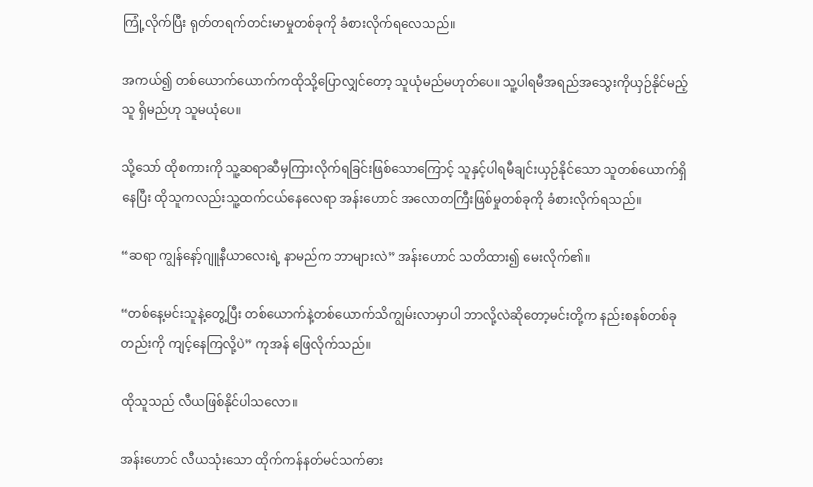ကြုံ့လိုက်ပြီး ရုတ်တရက်တင်းမာမှုတစ်ခုကို ခံစားလိုက်ရလေသည်။

အကယ်၍ တစ်ယောက်ယောက်ကထိုသို့ပြောလျှင်တော့ သူယုံမည်မဟုတ်ပေ။ သူ့ပါရမီအရည်အသွေးကိုယှဉ်နိုင်မည့်သူ ရှိမည်ဟု သူမယုံပေ။

သို့သော် ထိုစကားကို သူ့ဆရာဆီမှကြားလိုက်ရခြင်းဖြစ်သောကြောင့် သူနှင့်ပါရမီချင်းယှဉ်နိုင်သော သူတစ်ယောက်ရှိနေပြီး ထိုသူကလည်းသူ့ထက်ငယ်နေလေရာ အန်းဟောင် အလောတကြီးဖြစ်မှုတစ်ခုကို ခံစားလိုက်ရသည်။

“ဆရာ ကျွန်နော့်ဂျူနီယာလေးရဲ့ နာမည်က ဘာများလဲ” အန်းဟောင် သတိထား၍ မေးလိုက်၏။

“တစ်နေ့မင်းသူနဲ့တွေ့ပြီး တစ်ယောက်နဲ့တစ်ယောက်သိကျွမ်းလာမှာပါ ဘာလို့လဲဆိုတော့မင်းတို့က နည်းစနစ်တစ်ခုတည်းကို ကျင့်နေကြလို့ပဲ” ကုအန် ဖြေလိုက်သည်။

ထိုသူသည် လီယဖြစ်နိုင်ပါသလော။

အန်းဟောင် လီယသုံးသော ထိုက်ကန်နတ်မင်သက်ဓား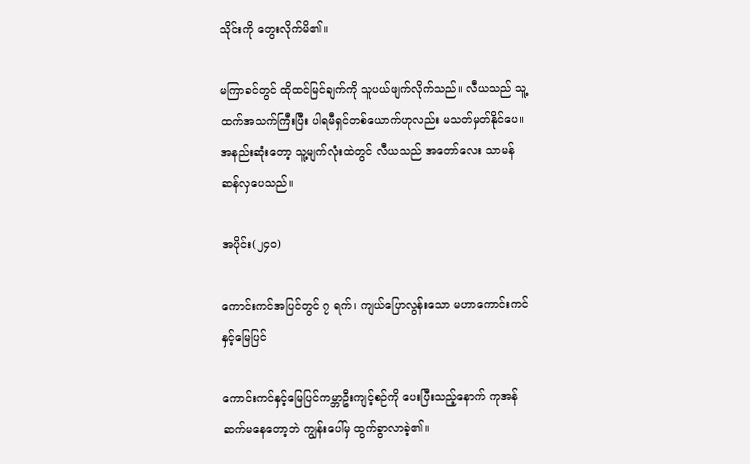သိုင်းကို တွေးလိုက်မိ၏။

မကြာခင်တွင် ထိုထင်မြင်ချက်ကို သူပယ်ဖျက်လိုက်သည်။ လီယသည် သူ့ထက်အသက်ကြီးပြီး ပါရမီရှင်တစ်ယောက်ဟုလည်း မသတ်မှတ်နိုင်ပေ။ အနည်းဆုံးတော့ သူ့မျက်လုံးထဲတွင် လီယသည် အတော်လေး သာမန်ဆန်လှပေသည်။

အပိုင်း(၂၄၀)

ကောင်းကင်အပြင်တွင် ၇ ရက်၊ ကျယ်ပြောလွန်းသော မဟာကောင်းကင်နှင့်မြေပြင်

ကောင်းကင်နှင့်မြေပြင်ကမ္ဘာဦးကျင့်စဉ်ကို ပေးပြီးသည့်နောက် ကုအန် ဆက်မနေတော့ဘဲ ကျွန်းပေါ်မှ ထွက်ခွာလာခဲ့၏။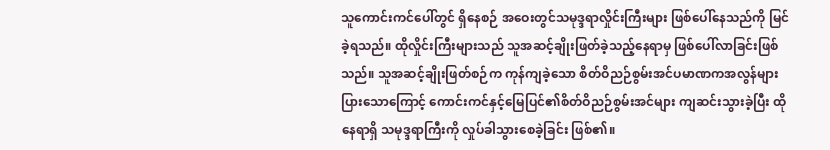သူကောင်းကင်ပေါ်တွင် ရှိနေစဉ် အဝေးတွင်သမုဒ္ဒရာလှိုင်းကြီးများ ဖြစ်ပေါ်နေသည်ကို မြင်ခဲ့ရသည်။ ထိုလှိုင်းကြီးများသည် သူအဆင့်ချိုးဖြတ်ခဲ့သည့်နေရာမှ ဖြစ်ပေါ်လာခြင်းဖြစ်သည်။ သူအဆင့်ချိုးဖြတ်စဉ်က ကုန်ကျခဲ့သော စိတ်ဝိညဉ်စွမ်းအင်ပမာဏကအလွန်များပြားသောကြောင့် ကောင်းကင်နှင့်မြေပြင်၏စိတ်ဝိညဉ်စွမ်းအင်များ ကျဆင်းသွားခဲ့ပြီး ထိုနေရာရှိ သမုဒ္ဒရာကြီးကို လှုပ်ခါသွားစေခဲ့ခြင်း ဖြစ်၏။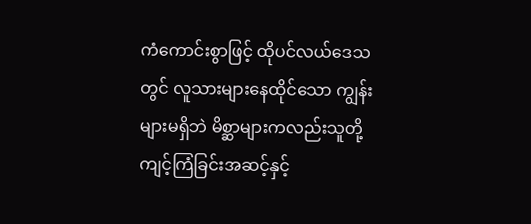ကံကောင်းစွာဖြင့် ထိုပင်လယ်ဒေသတွင် လူသားများနေထိုင်သော ကျွန်းများမရှိဘဲ မိစ္ဆာများကလည်းသူတို့ကျင့်ကြံခြင်းအဆင့်နှင့်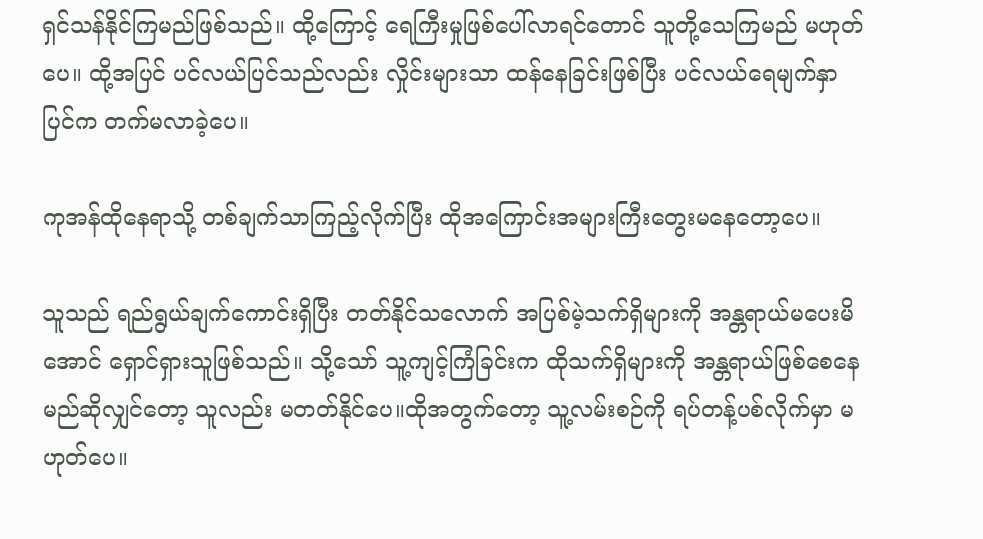ရှင်သန်နိုင်ကြမည်ဖြစ်သည်။ ထို့ကြောင့် ရေကြီးမှုဖြစ်ပေါ်လာရင်တောင် သူတို့သေကြမည် မဟုတ်ပေ။ ထို့အပြင် ပင်လယ်ပြင်သည်လည်း လှိုင်းများသာ ထန်နေခြင်းဖြစ်ပြီး ပင်လယ်ရေမျက်နှာပြင်က တက်မလာခဲ့ပေ။

ကုအန်ထိုနေရာသို့ တစ်ချက်သာကြည့်လိုက်ပြီး ထိုအကြောင်းအများကြီးတွေးမနေတော့ပေ။

သူသည် ရည်ရွယ်ချက်ကောင်းရှိပြီး တတ်နိုင်သလောက် အပြစ်မဲ့သက်ရှိများကို အန္တရာယ်မပေးမိအောင် ရှောင်ရှားသူဖြစ်သည်။ သို့သော် သူ့ကျင့်ကြံခြင်းက ထိုသက်ရှိများကို အန္တရာယ်ဖြစ်စေနေမည်ဆိုလျှင်တော့ သူလည်း မတတ်နိုင်ပေ။ထိုအတွက်တော့ သူ့လမ်းစဉ်ကို ရပ်တန့်ပစ်လိုက်မှာ မဟုတ်ပေ။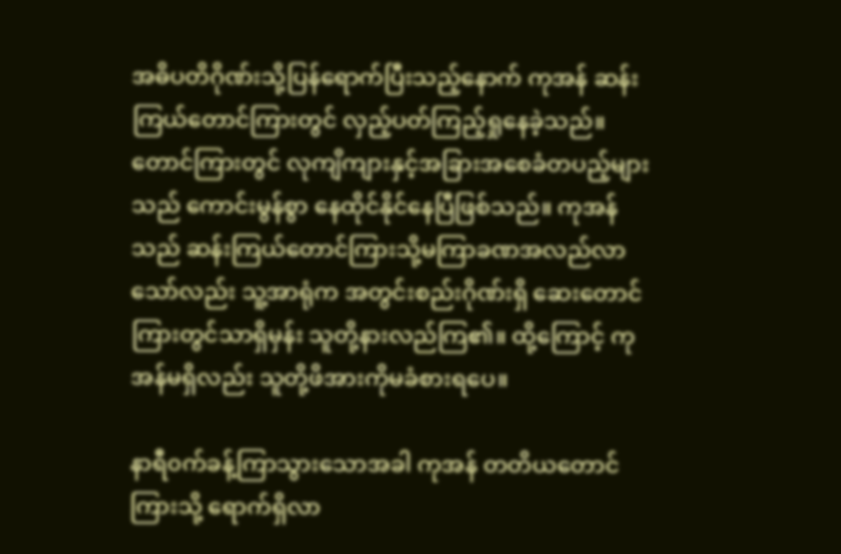အဓိပတိဂိုဏ်းသို့ပြန်ရောက်ပြီးသည့်နောက် ကုအန် ‌ဆန်းကြယ်တောင်ကြားတွင် လှည့်ပတ်ကြည့်ရှုနေခဲ့သည်။ တောင်ကြားတွင် လုကျိကျားနှင့်အခြားအစေခံတပည့်များသည် ကောင်းမွန်စွာ နေထိုင်နိုင်နေပြီဖြစ်သည်။ ကုအန်သည် ဆန်းကြယ်တောင်ကြားသို့မကြာခဏအလည်လာသော်လည်း သူ့အာရုံက အတွင်းစည်းဂိုဏ်းရှိ ဆေးတောင်ကြားတွင်သာရှိမှန်း သူတို့နားလည်ကြ၏။ ထို့ကြောင့် ကုအန်မရှိလည်း သူတို့ဖိအားကိုမခံစားရပေ။

နာရီ၀က်ခန့်ကြာ‌သွားသောအခါ ကုအန် တတိယတောင်ကြားသို့ ရောက်ရှိလာ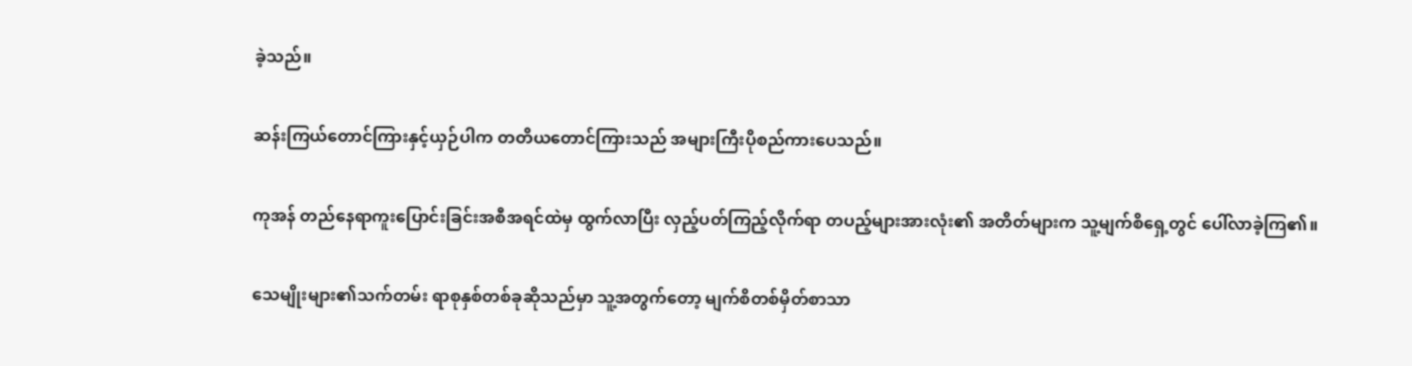ခဲ့သည်။

ဆန်းကြယ်တောင်ကြားနှင့်ယှဉ်ပါက တတိယတောင်ကြားသည် အများကြီးပိုစည်ကားပေသည်။

ကုအန် တည်နေရာကူးပြောင်းခြင်းအစီအရင်ထဲမှ ထွက်လာပြီး လှည့်ပတ်ကြည့်လိုက်ရာ တပည့်များအားလုံး၏ အတိတ်များက သူ့မျက်စိရှေ့တွင် ပေါ်လာခဲ့ကြ၏။

သေမျိုးများ၏သက်တမ်း ရာစုနှစ်တစ်ခုဆိုသည်မှာ သူ့အတွက်တော့ မျက်စိတစ်မှိတ်စာသာ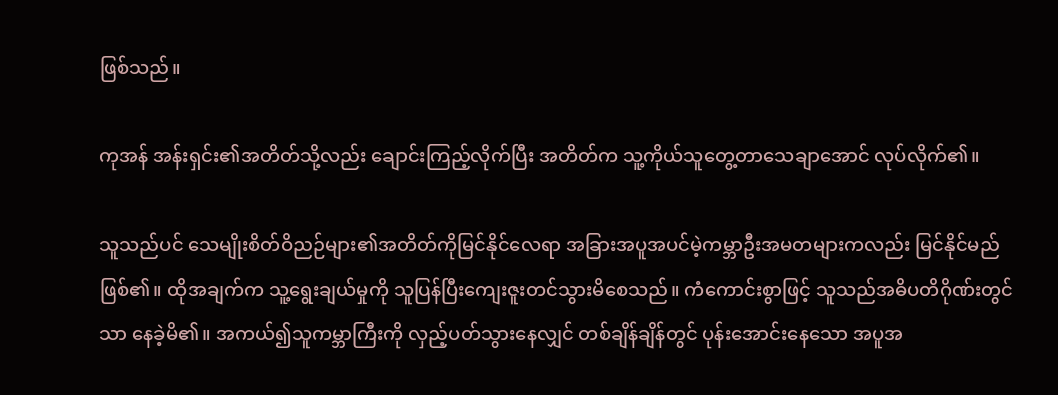ဖြစ်သည်။

ကုအန် အန်းရှင်း၏အတိတ်သို့လည်း ချောင်းကြည့်လိုက်ပြီး အတိတ်က သူ့ကိုယ်သူတွေ့တာသေချာအောင် လုပ်လိုက်၏။

သူသည်ပင် သေမျိုးစိတ်ဝိညဉ်များ၏အတိတ်ကိုမြင်နိုင်လေရာ အခြားအပူအပင်မဲ့ကမ္ဘာဦးအမတများကလည်း မြင်နိုင်မည် ဖြစ်၏။ ထိုအချက်က သူ့ရွေးချယ်မှုကို သူပြန်ပြီးကျေးဇူးတင်သွားမိစေသည်။ ကံကောင်းစွာဖြင့် သူသည်အဓိပတိဂိုဏ်းတွင်သာ နေခဲ့မိ၏။ အကယ်၍သူကမ္ဘာကြီးကို လှည့်ပတ်သွားနေလျှင် တစ်ချိန်ချိန်တွင် ပုန်းအောင်းနေသော အပူအ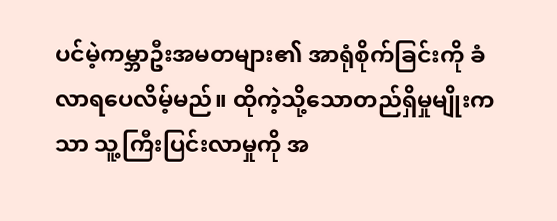ပင်မဲ့ကမ္ဘာဦးအမတများ၏ အာရုံစိုက်ခြင်းကို ခံလာရပေလိမ့်မည်။ ထိုကဲ့သို့သောတည်ရှိမှုမျိုးကသာ သူ့ကြီးပြင်းလာမှုကို အ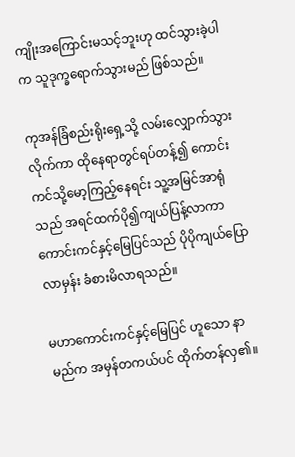ကျိုးအကြောင်းမသင့်ဘူးဟု ထင်သွားခဲ့ပါက သူဒုက္ခရောက်သွားမည် ဖြစ်သည်။

ကုအန်ခြံစည်းရိုးရှေ့သို့ လမ်းလျှောက်သွားလိုက်ကာ ထိုနေရာတွင်ရပ်တန့်၍ ‌ကောင်းကင်သို့မော့ကြည့်နေရင်း သူ့အမြင်အာရုံသည် အရင်ထက်ပို၍ကျယ်ပြန့်လာကာ ကောင်းကင်နှင့်မြေပြင်သည် ပိုပိုကျယ်ပြောလာမှန်း ခံစားမိလာရသည်။

မဟာကောင်းကင်နှင့်မြေပြင် ဟူသော နာမည်က အမှန်တကယ်ပင် ထိုက်တန်လှ၏။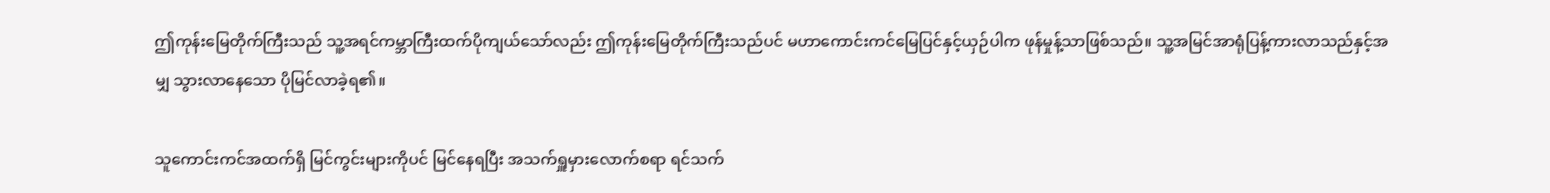ဤကုန်းမြေတိုက်ကြီးသည် သူ့အရင်ကမ္ဘာကြီးထက်ပိုကျယ်သော်လည်း ဤကုန်းမြေတိုက်ကြီးသည်ပင် မဟာကောင်းကင်မြေပြင်နှင့်ယှဉ်ပါက ဖုန်မှုန့်သာဖြစ်သည်။ သူ့အမြင်အာရုံပြန့်ကားလာသည်နှင့်အမျှ သွားလာနေသော ပိုမြင်လာခဲ့ရ၏။

သူကောင်းကင်အထက်ရှိ မြင်ကွင်းများကိုပင် မြင်နေရပြီး အသက်ရှူမှားလောက်စရာ ရင်သက်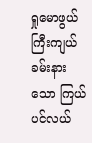ရှုမောဖွယ် ကြီးကျယ်ခမ်းနားသော ကြယ်ပင်လယ်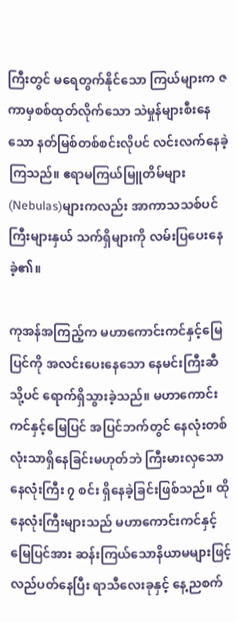ကြီးတွင် မရေတွက်နိုင်သော ကြယ်များက ဇကာမှစစ်ထုတ်လိုက်သော သဲမှုန်များစီးနေသော နတ်မြစ်တစ်စင်းလိုပင် လင်းလက်နေခဲ့ကြသည်။ ဧရာမကြယ်မြူတိမ်များ(Nebulas)များကလည်း အာကာသသစ်ပင်ကြီးများနှယ် သက်ရှိများကို လမ်းပြပေးနေခဲ့၏။

ကုအန်အကြည့်က မဟာကောင်းကင်နှင့်မြေပြင်ကို အလင်းပေးနေသော နေမင်းကြီးဆီသို့ပင် ရောက်ရှိသွားခဲ့သည်။ မဟာကောင်းကင်နှင့်မြေပြင် အပြင်ဘက်တွင် နေလုံးတစ်လုံးသာရှိနေခြင်းမဟုတ်ဘဲ ကြီးမားလှသော နေလုံးကြီး ၇ စင်း ရှိနေခဲ့ခြင်းဖြစ်သည်။ ထိုနေလုံးကြီးများသည် မဟာကောင်းကင်နှင့်မြေပြင်အား ဆန်းကြယ်သောနိယာမများဖြင့် လည်ပတ်နေပြီး ရာသီလေးခုနှင့် နေ့ညစက်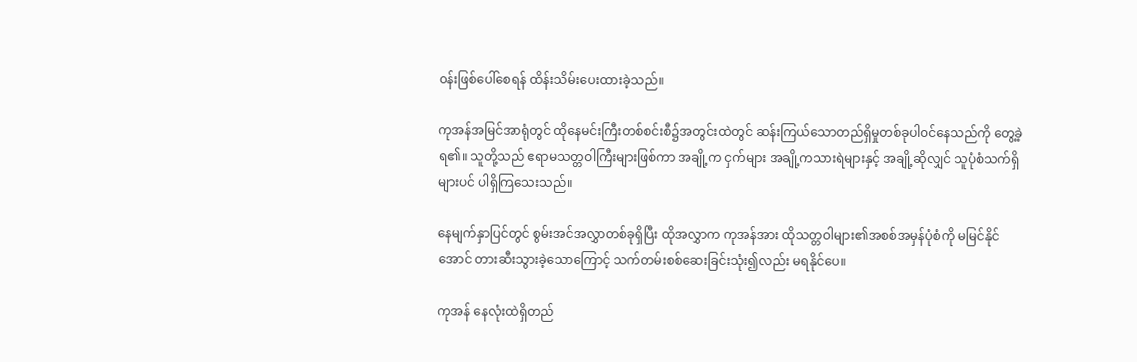၀န်းဖြစ်ပေါ်စေရန် ထိန်းသိမ်းပေးထားခဲ့သည်။

ကုအန်အမြင်အာရုံတွင် ထိုနေမင်းကြီးတစ်စင်းစီ၌အတွင်းထဲတွင် ဆန်းကြယ်သောတည်ရှိမှုတစ်ခုပါ၀င်နေသည်ကို တွေ့ခဲ့ရ၏။ သူတို့သည် ဧရာမသတ္တဝါကြီးများဖြစ်ကာ အချို့က ငှက်များ အချို့ကသားရဲများနှင့် အချို့ဆိုလျှင် သူပုံစံသက်ရှိများပင် ပါရှိကြသေးသည်။

နေမျက်နှာပြင်တွင် စွမ်းအင်အလွှာတစ်ခုရှိပြီး ထိုအလွှာက ကုအန်အား ထိုသတ္တဝါများ၏အစစ်အမှန်ပုံစံကို မမြင်နိုင်အောင် တားဆီးသွားခဲ့သောကြောင့် သက်တမ်းစစ်ဆေးခြင်းသုံး၍လည်း မရနိုင်ပေ။

ကုအန် နေလုံးထဲရှိတည်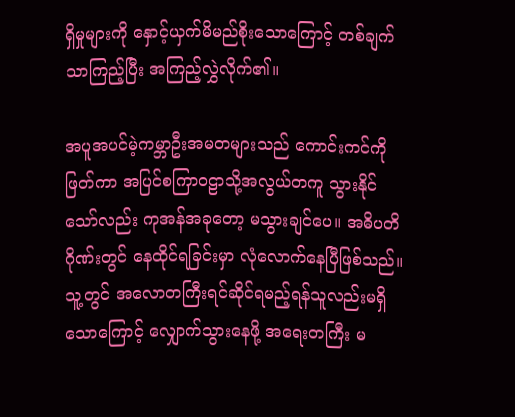ရှိမှုများကို နှောင့်ယှက်မိမည်စိုးသောကြောင့် တစ်ချက်သာကြည့်ပြီး အကြည့်လွှဲလိုက်၏။

အပူအပင်မဲ့ကမ္ဘာဦးအမတများသည် ကောင်းကင်ကိုဖြတ်ကာ အပြင်စကြာ၀ဠာသို့အလွယ်တကူ သွားနိုင်သော်လည်း ကုအန်အခုတော့ မသွားချင်ပေ။ အဓိပတိဂိုဏ်းတွင် နေထိုင်ရခြင်းမှာ လုံလောက်နေပြီဖြစ်သည်။ သူ့တွင် အလောတကြီးရင်ဆိုင်ရမည့်ရန်သူလည်းမရှိသောကြောင့် လျှောက်သွားနေဖို့ အရေးတကြီး မ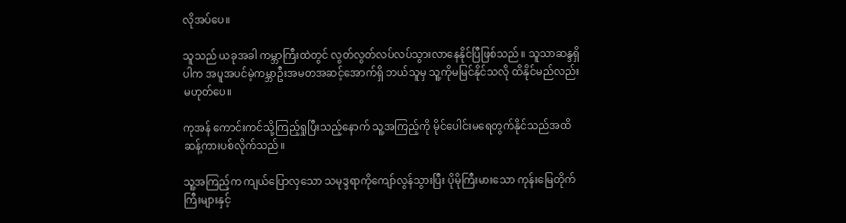လိုအပ်ပေ။

သူသည် ယခုအခါ ကမ္ဘာကြီးထဲတွင် လွတ်လွတ်လပ်လပ်သွားလာနေနိုင်ပြီဖြစ်သည်။ သူသာဆန္ဒရှိပါက အပူအပင်မဲ့ကမ္ဘာဦးအမတအဆင့်အောက်ရှိ ဘယ်သူမှ သူ့ကိုမမြင်နိုင်သလို ထိနိုင်မည်လည်း မဟုတ်ပေ။

ကုအန် ကောင်းကင်သို့ကြည့်ရှုပြီးသည့်နောက် သူ့အကြည့်ကို မိုင်ပေါင်းမရေတွက်နိုင်သည်အထိ ဆန့်ကားပစ်လိုက်သည်။

သူ့အကြည့်က ကျယ်ပြောလှသော သမုဒ္ဒရာကိုကျော်လွန်သွားပြီး ပိုမိုကြီးမားသော ကုန်းမြေတိုက်ကြီးများနှင့်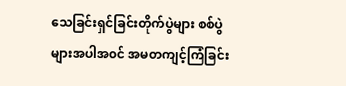သေခြင်းရှင်ခြင်းတိုက်ပွဲများ စစ်ပွဲများအပါအ၀င် အမတကျင့်ကြံခြင်း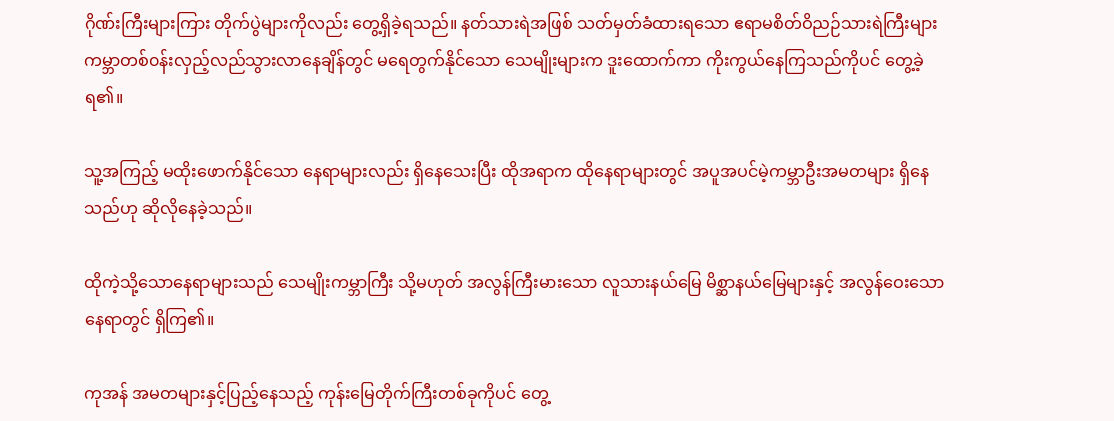ဂိုဏ်းကြီးများကြား တိုက်ပွဲများကိုလည်း တွေ့ရှိခဲ့ရသည်။ နတ်သားရဲအဖြစ် သတ်မှတ်ခံထားရသော ဧရာမစိတ်ဝိညဉ်သားရဲကြီးများ ကမ္ဘာတစ်၀န်းလှည့်လည်သွားလာနေချိန်တွင် မရေတွက်နိုင်သော သေမျိုးများက ဒူးထောက်ကာ ကိုးကွယ်နေကြသည်ကိုပင် ‌တွေ့ခဲ့ရ၏။

သူ့အကြည့် မထိုးဖောက်နိုင်သော နေရာများလည်း ရှိနေသေးပြီး ထိုအရာက ထိုနေရာများတွင် အပူအပင်မဲ့ကမ္ဘာဦးအမတများ ရှိနေသည်ဟု ဆိုလိုနေခဲ့သည်။

ထိုကဲ့သို့သောနေရာများသည် သေမျိုးကမ္ဘာကြီး သို့မဟုတ် အလွန်ကြီးမားသော လူသားနယ်မြေ မိစ္ဆာနယ်မြေများနှင့် အလွန်ဝေးသော နေရာတွင် ရှိကြ၏။

ကုအန် အမတများနှင့်ပြည့်နေသည့် ကုန်းမြေတိုက်ကြီးတစ်ခုကိုပင် တွေ့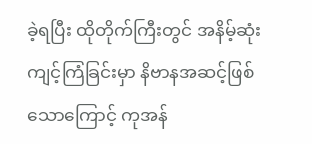ခဲ့ရပြီး ထိုတိုက်ကြီးတွင် အနိမ့်ဆုံးကျင့်ကြံခြင်းမှာ နိဗာနအဆင့်ဖြစ်သောကြောင့် ကုအန်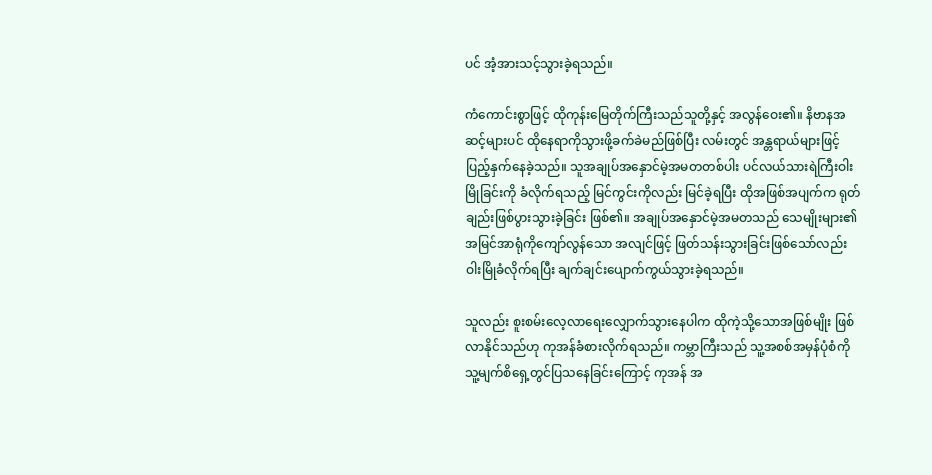ပင် အံ့အားသင့်သွားခဲ့ရသည်။

ကံကောင်းစွာဖြင့် ထိုကုန်းမြေတိုက်ကြီးသည်သူတို့နှင့် အလွန်ဝေး၏။ နိဗာနအဆင့်များပင် ထိုနေရာကိုသွားဖို့ခက်ခဲမည်ဖြစ်ပြီး လမ်းတွင် အန္တရာယ်များဖြင့် ပြည့်နှက်နေခဲ့သည်။ သူအချုပ်အနှောင်မဲ့အမတတစ်ပါး ပင်လယ်သားရဲကြီးဝါးမြိုခြင်းကို ခံလိုက်ရသည့် မြင်ကွင်းကိုလည်း မြင်ခဲ့ရပြီး ထိုအဖြစ်အပျက်က ရုတ်ချည်းဖြစ်ပွားသွားခဲ့ခြင်း ဖြစ်၏။ အချုပ်အနှောင်မဲ့အမတသည် သေမျိုးများ၏ အမြင်အာရုံကိုကျော်လွန်သော အလျင်ဖြင့် ဖြတ်သန်းသွားခြင်းဖြစ်သော်လည်း ဝါးမြိုခံလိုက်ရပြီး ချက်ချင်းပျောက်ကွယ်သွားခဲ့ရသည်။

သူလည်း စူးစမ်းလေ့လာရေးလျှောက်သွားနေပါက ထိုကဲ့သို့သောအဖြစ်မျိုး ဖြစ်လာနိုင်သည်ဟု ကုအန်ခံစားလိုက်ရသည်။ ကမ္ဘာကြီးသည် သူ့အစစ်အမှန်ပုံစံကို သူ့မျက်စိရှေ့တွင်ပြသနေခြင်းကြောင့် ကုအန် အ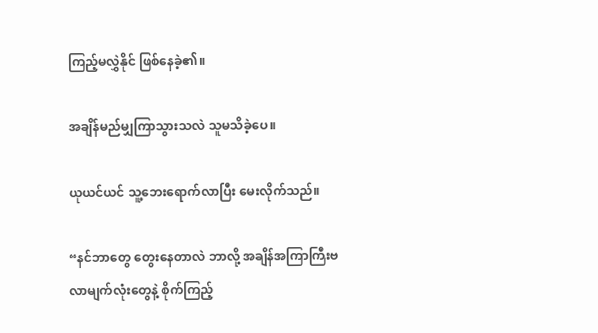ကြည့်မလွှဲနိုင် ဖြစ်နေခဲ့၏။

အချိန်မည်မျှကြာသွားသလဲ သူမသိခဲ့ပေ။

ယုယင်ယင် သူ့ဘေးရောက်လာပြီး မေးလိုက်သည်။

“နင်ဘာတွေ တွေးနေတာလဲ ဘာလို့ အချိန်အကြာကြီးဗလာမျက်လုံးတွေနဲ့ စိုက်ကြည့်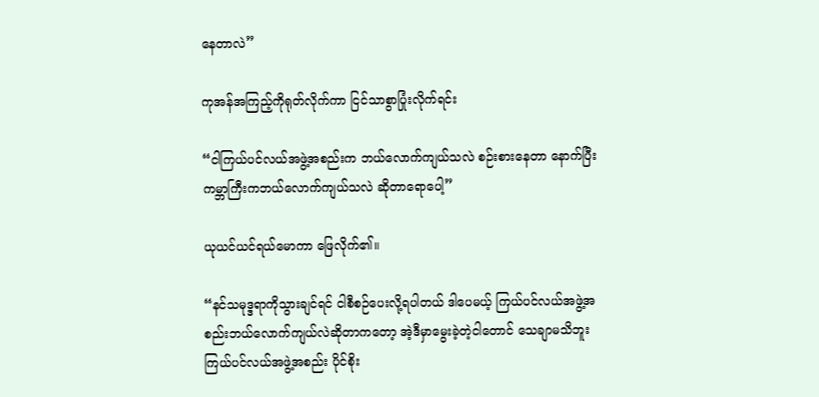နေတာလဲ”

ကုအန်အကြည့်ကိုရုတ်လိုက်ကာ ငြင်သာစွာပြုံးလိုက်ရင်း

“ငါကြယ်ပင်လယ်အဖွဲ့အစည်းက ဘယ်လောက်ကျယ်သလဲ စဉ်းစားနေတာ နောက်ပြီးကမ္ဘာကြီးကဘယ်လောက်ကျယ်သလဲ ဆိုတာရောပေါ့”

ယုယင်ယင်ရယ်မောကာ ဖြေလိုက်၏။

“နင်သမုဒ္ဒရာကိုသွားချင်ရင် ငါစီစဉ်ပေးလို့ရပါတယ် ဒါပေမယ့် ကြယ်ပင်လယ်အဖွဲ့အစည်းဘယ်လောက်ကျယ်လဲဆိုတာကတော့ အဲ့ဒီမှာမွေးခဲ့တဲ့ငါတောင် သေချာမသိဘူး ကြယ်ပင်လယ်အဖွဲ့အစည်း ပိုင်စိုး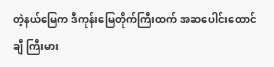တဲ့နယ်မြေက ဒီကုန်းမြေတိုက်ကြီးထက် အဆပေါင်းထောင်ချီ ကြီးမား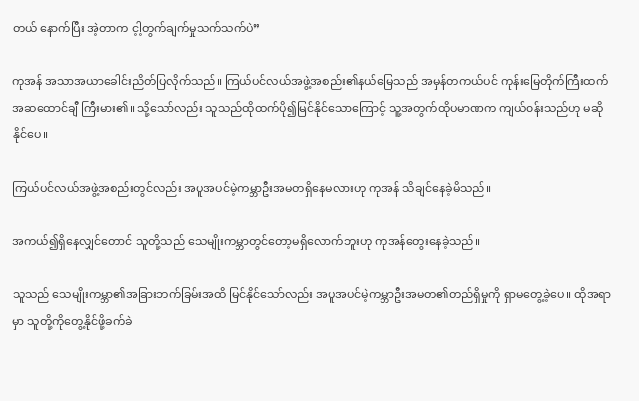တယ် နောက်ပြီး အဲ့တာက င့ါ့တွက်ချက်မှုသက်သက်ပဲ”

ကုအန် အသာအယာခေါင်းညိတ်ပြလိုက်သည်။ ကြယ်ပင်လယ်အဖွဲ့အစည်း၏နယ်မြေသည် အမှန်တကယ်ပင် ကုန်းမြေတိုက်ကြီးထက် အဆထောင်ချီ ကြီးမား၏။ သို့သော်လည်း သူသည်ထိုထက်ပို၍မြင်နိုင်သောကြောင့် သူ့အတွက်ထိုပမာဏက ကျယ်‌၀န်းသည်ဟု မဆိုနိုင်ပေ။

ကြယ်ပင်လယ်အဖွဲ့အစည်းတွင်လည်း အပူအပင်မဲ့ကမ္ဘာဦးအမတရှိနေမလားဟု ကုအန် ‌သိချင်နေခဲ့မိသည်။

အကယ်၍ရှိနေလျှင်တောင် သူတို့သည် သေမျိုးကမ္ဘာတွင်တော့မရှိလောက်ဘူးဟု ကုအန်တွေးနေခဲ့သည်။

သူသည် သေမျိုးကမ္ဘာ၏အခြားဘက်ခြမ်းအထိ မြင်နိုင်သော်လည်း အပူအပင်မဲ့ကမ္ဘာဦးအမတ၏တည်ရှိမှုကို ရှာမတွေ့ခဲ့ပေ။ ထိုအရာမှာ သူတို့ကိုတွေ့နိုင်ဖို့ခက်ခဲ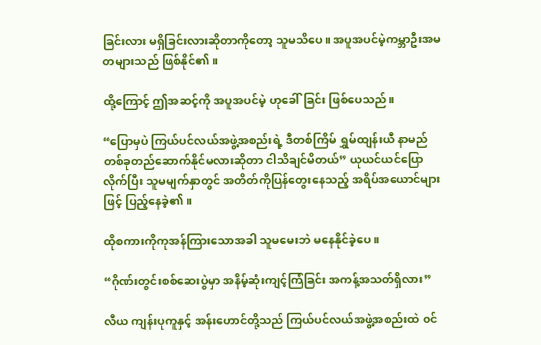ခြင်းလား မရှိခြင်းလားဆိုတာကိုတော့ သူမသိပေ။ အပူအပင်မဲ့ကမ္ဘာဦးအမတများသည် ဖြစ်နိုင်၏။

ထို့ကြောင့် ဤအဆင့်ကို အပူအပင်မဲ့ ဟုခေါ်ခြင်း ဖြစ်ပေသည်။

“ပြောမှပဲ ကြယ်ပင်လယ်အဖွဲ့အစည်းရဲ့ ဒီတစ်ကြိမ် ရွှမ်ထျန်းယီ နာမည်တစ်ခုတည်ဆောက်နိုင်မလားဆိုတာ ငါသိချင်မိတယ်” ယုယင်ယင်ပြောလိုက်ပြီး သူမမျက်နှာတွင် အတိတ်ကိုပြန်တွေးနေသည့် အရိပ်အယောင်များဖြင့် ပြည့်နေခဲ့၏။

ထိုစကားကိုကုအန်ကြားသောအခါ သူမမေးဘဲ မနေနိုင်ခဲ့ပေ။

“ဂိုဏ်းတွင်းစစ်ဆေးပွဲမှာ အနိမ့်ဆုံးကျင့်ကြံခြင်း အကန့်အသတ်ရှိလား”

လီယ ကျန်းပုကူနှင့် အန်းဟောင်တို့သည် ကြယ်ပင်လယ်အဖွဲ့အစည်းထဲ ၀င်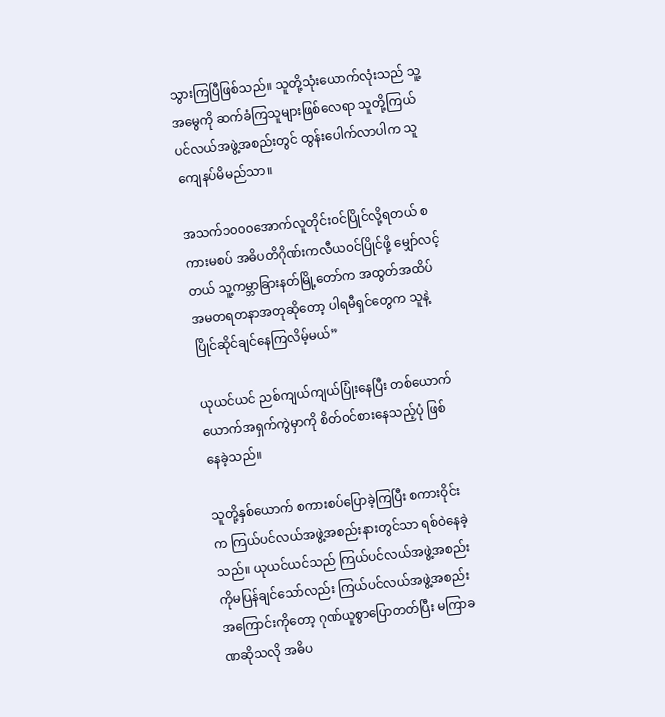သွားကြပြီဖြစ်သည်။ သူတို့သုံးယောက်လုံးသည် သူ့အမွေကို ဆက်ခံကြသူများဖြစ်လေရာ သူတို့ကြယ်ပင်လယ်အဖွဲ့အစည်းတွင် ထွန်းပေါက်လာပါက သူကျေနပ်မိမည်သာ။

အသက်၁၀၀၀အောက်လူတိုင်း၀င်ပြိုင်လို့ရတယ် စကားမစပ် အဓိပတိဂိုဏ်းကလီယ၀င်ပြိုင်ဖို့ မျှော်လင့်တယ် သူ့ကမ္ဘာခြားနတ်မြို့တော်က အထွတ်အထိပ်အမတရတနာအတုဆိုတော့ ပါရမီ‌ရှင်တွေက သူနဲ့ပြိုင်ဆိုင်ချင်နေကြလိမ့်မယ်”

ယုယင်ယင် ညစ်ကျယ်ကျယ်ပြုံးနေပြီး တစ်ယောက်ယောက်အရှက်ကွဲမှာကို စိတ်၀င်စားနေသည့်ပုံ ဖြစ်နေခဲ့သည်။

သူတို့နှစ်ယောက် စကားစပ်ပြောခဲ့ကြပြီး စကားဝိုင်းက ကြယ်ပင်လယ်အဖွဲ့အစည်းနားတွင်သာ ရစ်ဝဲနေခဲ့သည်။ ယုယင်ယင်သည် ကြယ်ပင်လယ်အဖွဲ့အစည်းကိုမပြန်ချင်သော်လည်း ကြယ်ပင်လယ်အဖွဲ့အစည်းအကြောင်းကိုတော့ ဂုဏ်ယူစွာပြောတတ်ပြီး မကြာခဏဆိုသလို အဓိပ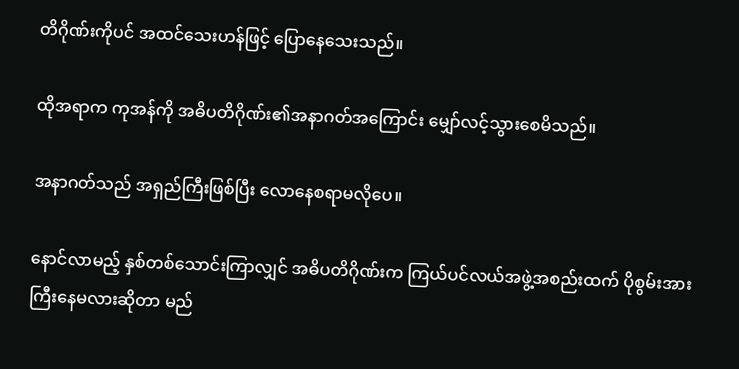တိဂိုဏ်းကိုပင် အထင်သေးဟန်ဖြင့် ပြောနေသေးသည်။

ထိုအရာက ကုအန်ကို အဓိပတိဂိုဏ်း၏အနာဂတ်အကြောင်း မျှော်လင့်သွားစေမိသည်။

အနာဂတ်သည် အရှည်ကြီးဖြစ်ပြီး လောနေစရာမလိုပေ။

နောင်လာမည့် နှစ်တစ်သောင်းကြာလျှင် အဓိပတိဂိုဏ်းက ကြယ်ပင်လယ်အဖွဲ့အစည်းထက် ပိုစွမ်းအားကြီးနေမလားဆိုတာ မည်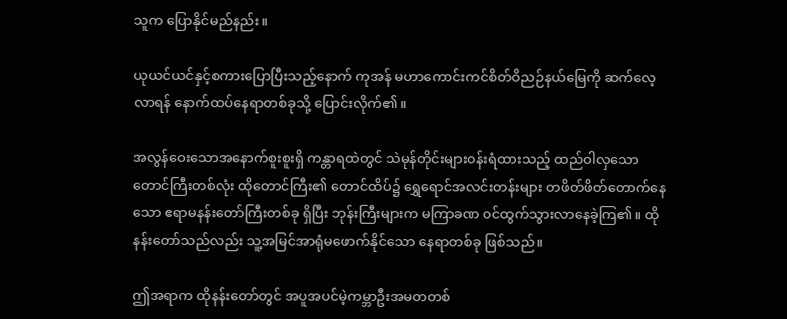သူက ပြောနိုင်မည်နည်း။

ယုယင်ယင်နှင့်စကားပြောပြီးသည့်နောက် ကုအန် မဟာကောင်းကင်စိတ်ဝိညဉ်နယ်မြေကို ဆက်လေ့လာရန် နောက်ထပ်နေရာတစ်ခုသို့ ပြောင်းလိုက်၏။

အလွန်ဝေးသောအနောက်စူးစူးရှိ ကန္တာရထဲတွင် သဲမုန်တိုင်းများ၀န်းရံထားသည့် ထည်ဝါလှသော တောင်ကြီးတစ်လုံး ထိုတောင်ကြီး၏ တောင်ထိပ်၌ ရွှေရောင်အလင်းတန်းများ တဖိတ်ဖိတ်တောက်နေသော ဧရာမနန်းတော်ကြီးတစ်ခု ရှိပြီး ဘုန်းကြီးများက မကြာခဏ ၀င်ထွက်သွားလာနေခဲ့ကြ၏။ ထိုနန်းတော်သည်လည်း သူ့အမြင်အာရုံမဖောက်နိုင်သော နေရာတစ်ခု ဖြစ်သည်။

ဤအရာက ထိုနန်းတော်တွင် အပူအပင်မဲ့ကမ္ဘာဦးအမတတစ်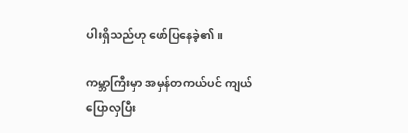ပါးရှိသည်ဟု ဖော်ပြနေခဲ့၏။

ကမ္ဘာကြီးမှာ အမှန်တကယ်ပင် ကျယ်ပြောလှပြီး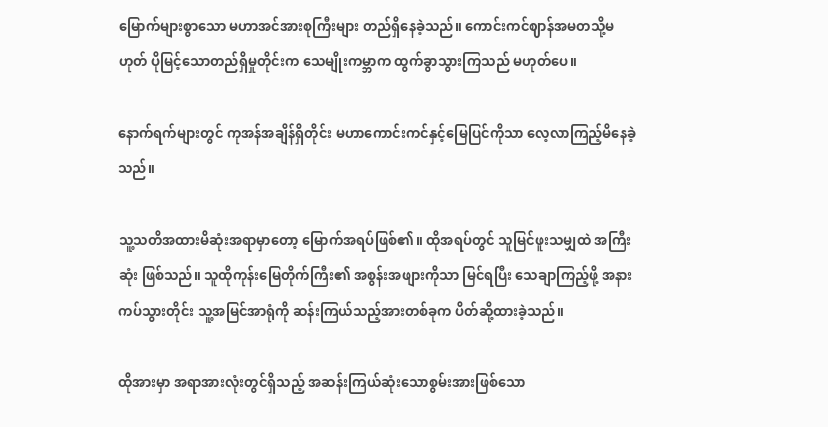မြောက်များစွာသော မဟာအင်အားစုကြီးများ တည်ရှိနေခဲ့သည်။ ကောင်းကင်ဈာန်အမတသို့မဟုတ် ပိုမြင့်သောတည်ရှိမှုတိုင်းက သေမျိုးကမ္ဘာက ထွက်ခွာသွားကြသည် မဟုတ်ပေ။

နောက်ရက်များတွင် ကုအန်အချိန်ရှိတိုင်း မဟာကောင်းကင်နှင့်မြေပြင်ကိုသာ လေ့လာကြည့်မိနေခဲ့သည်။

သူ့သတိအထားမိဆုံးအရာမှာတော့ မြောက်အရပ်ဖြစ်၏။ ထိုအရပ်တွင် သူ‌မြင်ဖူးသမျှထဲ အကြီးဆုံး ဖြစ်သည်။ သူထိုကုန်းမြေတိုက်ကြီး၏ အစွန်းအဖျားကိုသာ မြင်ရပြီး သေချာကြည့်ဖို့ အနားကပ်သွားတိုင်း သူ့အမြင်အာရုံကို ဆန်းကြယ်သည့်အားတစ်ခုက ပိတ်ဆို့ထားခဲ့သည်။

ထိုအားမှာ အရာအားလုံးတွင်ရှိသည့် အဆန်းကြယ်ဆုံးသောစွမ်းအားဖြစ်သော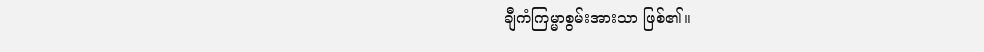ချီကံကြမ္မာစွမ်းအားသာ ဖြစ်၏။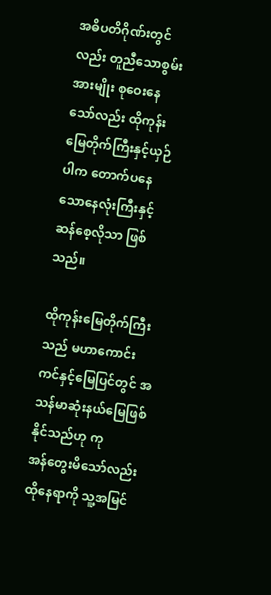အဓိပတိဂိုဏ်းတွင်လည်း တူညီသောစွမ်းအားမျိုး စုဝေးနေသော်လည်း ထိုကုန်းမြေတိုက်ကြီးနှင့်ယှဉ်ပါက တောက်ပနေသောနေလုံးကြီးနှင့် ဆန်စေ့လိုသာ ဖြစ်သည်။

ထိုကုန်းမြေတိုက်ကြီးသည် မဟာကောင်းကင်နှင့်မြေပြင်တွင် အသန်မာဆုံးနယ်မြေဖြစ်နိုင်သည်ဟု ကုအန်‌တွေးမိသော်လည်း ထိုနေရာကို သူ့အမြင်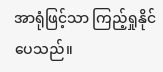အာရုံဖြင့်သာ ကြည့်ရှုနိုင်ပေသည်။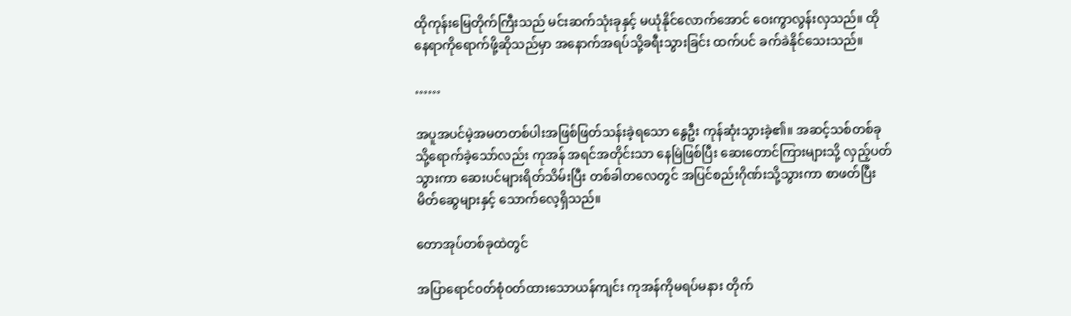ထိုကုန်းမြေတိုက်ကြီးသည် မင်းဆက်သုံးခုနှင့် မယုံ‌နိုင်လောက်အောင် ဝေးကွာလွန်းလှသည်။ ထိုနေရာကိုရောက်ဖို့ဆိုသည်မှာ အနောက်အရပ်သို့ခရီးသွားခြင်း ထက်ပင် ခက်ခဲနိုင်သေးသည်။

……

အပူအပင်မဲ့အမတတစ်ပါးအဖြစ်ဖြတ်သန်းခဲ့ရသော နွေဦး ကုန်ဆုံးသွားခဲ့၏။ အဆင့်သစ်တစ်ခုသို့ရောက်ခဲ့သော်လည်း ကုအန် အရင်အတိုင်းသာ နေမြဲဖြစ်ပြီး ဆေးတောင်ကြားများသို့ လှည့်ပတ်သွားကာ ဆေးပင်များရိတ်သိမ်းပြီး တစ်ခါတလေတွင် အပြင်စည်းဂိုဏ်းသို့သွားကာ စာဖတ်ပြီး မိတ်ဆွေများနှင့် သောက်လေ့ရှိသည်။

တောအုပ်တစ်ခုထဲတွင်

အပြာရောင်၀တ်စုံ၀တ်ထားသောယန်ကျင်း ကုအန်ကိုမရပ်မနား တိုက်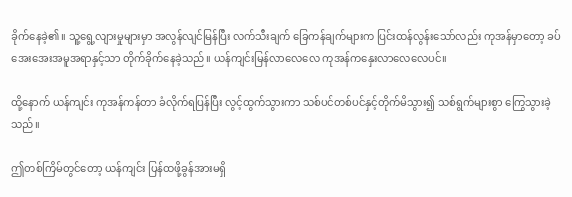ခိုက်နေခဲ့၏။ သူ့ရွေ့လျားမှုများမှာ အလွန်လျင်မြန်ပြီး လက်သီးချက် ခြေကန်ချက်များက ပြင်းထန်လွန်းသော်လည်း ကုအန်မှာတော့ ခပ်အေးအေးအမူအရာနှင့်သာ တိုက်ခိုက်နေခဲ့သည်။ ယန်ကျင်းမြန်လာလေလေ ကုအန်ကနှေးလာလေလေပင်။

ထို့နောက် ယန်ကျင်း ကုအန်ကန်တာ ခံလိုက်ရပြန်ပြီး လွင့်ထွက်သွားကာ သစ်ပင်တစ်ပင်နှင့်တိုက်မိသွား၍ သစ်ရွက်များစွာ ကြွေသွားခဲ့သည်။

ဤတစ်ကြိမ်တွင်တော့ ယန်ကျင်း ပြန်ထဖို့ခွန်အားမရှိ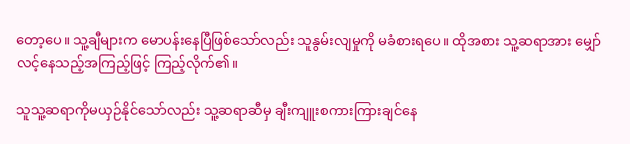တော့ပေ။ သူ့ချီများက မောပန်းနေပြီဖြစ်သော်လည်း သူနွမ်းလျမှုကို မခံစားရပေ။ ထိုအစား သူ့ဆရာအား မျှော်လင့်နေသည့်အကြည့်ဖြင့် ကြည့်လိုက်၏။

သူသူ့ဆရာကိုမယှဉ်နိုင်သော်လည်း သူ့ဆရာဆီမှ ချီးကျူးစကားကြားချင်နေ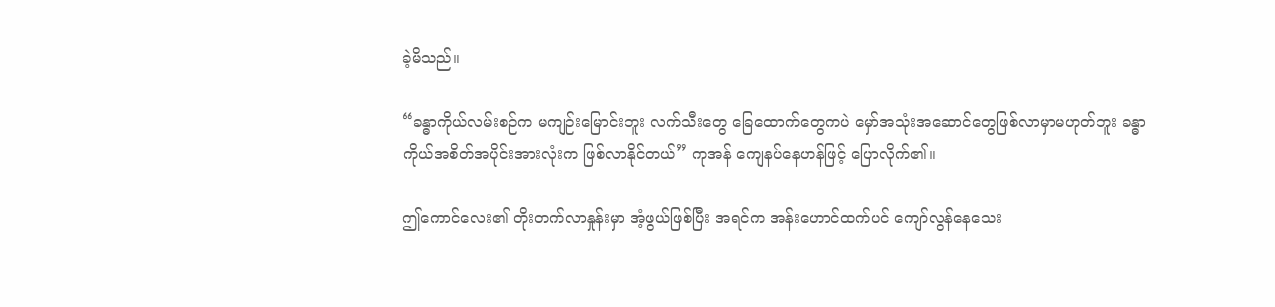ခဲ့မိသည်။

“ခန္ဓာကိုယ်လမ်းစဉ်က မကျဉ်းမြောင်းဘူး လက်သီးတွေ ခြေထောက်တွေကပဲ မှော်အသုံးအဆောင်တွေဖြစ်လာမှာမဟုတ်ဘူး ခန္ဓာကိုယ်အစိတ်အပိုင်းအားလုံးက ဖြစ်လာနိုင်တယ်” ကုအန် ကျေနပ်နေဟန်ဖြင့် ပြောလိုက်၏။

ဤကောင်လေး၏ တိုးတက်လာနှုန်းမှာ အံ့ဖွယ်ဖြစ်ပြီး အရင်က အန်းဟောင်ထက်ပင် ကျော်လွန်နေသေး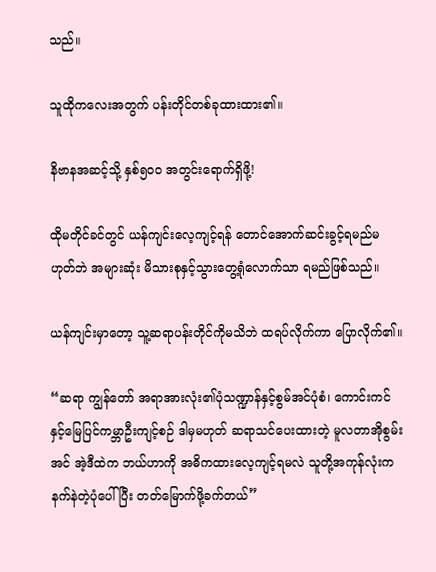သည်။

သူထိုကလေးအတွက် ပန်းတိုင်တစ်ခုထားထား၏။

နိဗာနအဆင့်သို့ နှစ်၅၀၀ အတွင်းရောက်ရှိဖို့!

ထိုမတိုင်ခင်တွင် ယန်ကျင်းလေ့ကျင့်ရန် တောင်အောက်ဆင်းခွင့်ရမည်မဟုတ်ဘဲ အများဆုံး မိသားစုနှင့်သွားတွေ့ရုံလောက်သာ ရမည်ဖြစ်သည်။

ယန်ကျင်းမှာတော့ သူ့ဆရာပန်းတိုင်ကိုမသိဘဲ ထရပ်လိုက်ကာ ပြောလိုက်၏။

“ဆရာ ကျွန်တော် အရာအားလုံး၏ပုံသဏ္ဍာန်နှင့်စွမ်အင်ပုံစံ၊ ကောင်းကင်နှင့်မြေပြင်ကမ္ဘာဦးကျင့်စဉ် ဒါမှမဟုတ် ဆရာသင်ပေးထားတဲ့ မူလတာအိုစွမ်းအင် အဲ့ဒီထဲက ဘယ်ဟာကို အဓိကထားလေ့ကျင့်ရမလဲ သူတို့အကုန်လုံးက နက်နဲတဲ့ပုံပေါ်ပြီး တတ်မြောက်ဖို့ခက်တယ်”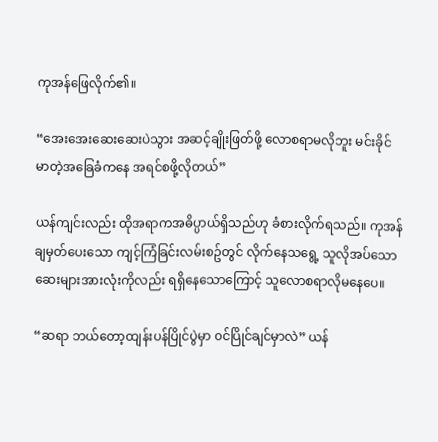ကုအန်ဖြေလိုက်၏။

“အေးအေးဆေးဆေးပဲသွား အဆင့်ချိုးဖြတ်ဖို့ လောစရာမလိုဘူး မင်းခိုင်မာတဲ့အခြေခံကနေ အရင်စဖို့လိုတယ်”

ယန်ကျင်းလည်း ထိုအရာကအဓိပ္ပာယ်ရှိသည်ဟု ခံစားလိုက်ရသည်။ ကုအန်ချမှတ်ပေးသော ကျင့်ကြံခြင်းလမ်းစဥ်တွင် လိုက်နေသရွေ့ သူလိုအပ်သော ဆေးများအားလုံးကိုလည်း ရရှိနေသောကြောင့် သူလောစရာလိုမနေပေ။

“ဆရာ ဘယ်တော့ထျန်းပန်ပြိုင်ပွဲမှာ ၀င်ပြိုင်ချင်မှာလဲ” ယန်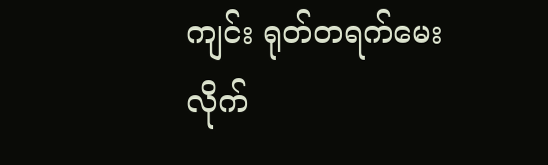ကျင်း ရုတ်တရက်မေးလိုက်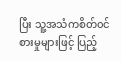ပြီး သူ့အသံကစိတ်၀င်စားမှုများဖြင့် ပြည့်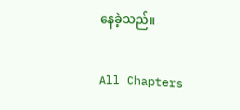နေခဲ့သည်။

All Chapters